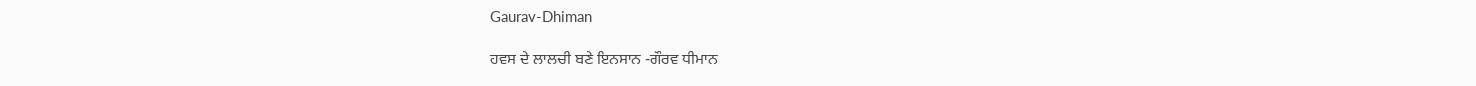Gaurav-Dhiman

ਹਵਸ ਦੇ ਲਾਲਚੀ ਬਣੇ ਇਨਸਾਨ -ਗੌਰਵ ਧੀਮਾਨ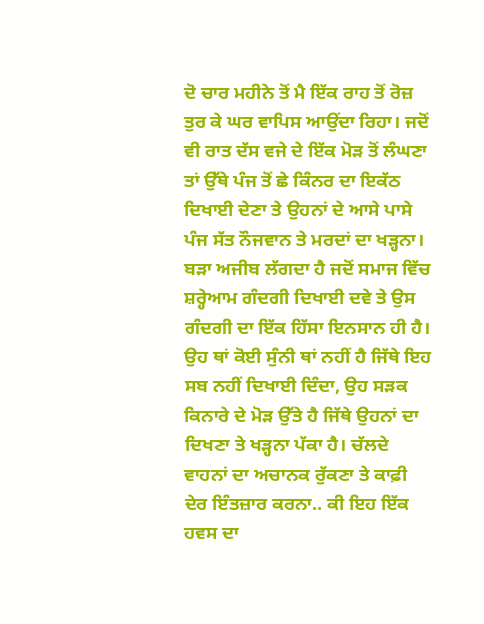ਦੋ ਚਾਰ ਮਹੀਨੇ ਤੋਂ ਮੈ ਇੱਕ ਰਾਹ ਤੋਂ ਰੋਜ਼ ਤੁਰ ਕੇ ਘਰ ਵਾਪਿਸ ਆਉਂਦਾ ਰਿਹਾ। ਜਦੋਂ ਵੀ ਰਾਤ ਦੱਸ ਵਜੇ ਦੇ ਇੱਕ ਮੋੜ ਤੋਂ ਲੰਘਣਾ ਤਾਂ ਉੱਥੇ ਪੰਜ ਤੋਂ ਛੇ ਕਿੰਨਰ ਦਾ ਇਕੱਠ ਦਿਖਾਈ ਦੇਣਾ ਤੇ ਉਹਨਾਂ ਦੇ ਆਸੇ ਪਾਸੇ ਪੰਜ ਸੱਤ ਨੌਜਵਾਨ ਤੇ ਮਰਦਾਂ ਦਾ ਖੜ੍ਹਨਾ। ਬੜਾ ਅਜੀਬ ਲੱਗਦਾ ਹੈ ਜਦੋਂ ਸਮਾਜ ਵਿੱਚ ਸ਼ਰ੍ਹੇਆਮ ਗੰਦਗੀ ਦਿਖਾਈ ਦਵੇ ਤੇ ਉਸ ਗੰਦਗੀ ਦਾ ਇੱਕ ਹਿੱਸਾ ਇਨਸਾਨ ਹੀ ਹੈ। ਉਹ ਥਾਂ ਕੋਈ ਸੁੰਨੀ ਥਾਂ ਨਹੀਂ ਹੈ ਜਿੱਥੇ ਇਹ ਸਬ ਨਹੀਂ ਦਿਖਾਈ ਦਿੰਦਾ, ਉਹ ਸੜਕ ਕਿਨਾਰੇ ਦੇ ਮੋੜ ਉੱਤੇ ਹੈ ਜਿੱਥੇ ਉਹਨਾਂ ਦਾ ਦਿਖਣਾ ਤੇ ਖੜ੍ਹਨਾ ਪੱਕਾ ਹੈ। ਚੱਲਦੇ ਵਾਹਨਾਂ ਦਾ ਅਚਾਨਕ ਰੁੱਕਣਾ ਤੇ ਕਾਫ਼ੀ ਦੇਰ ਇੰਤਜ਼ਾਰ ਕਰਨਾ.. ਕੀ ਇਹ ਇੱਕ ਹਵਸ ਦਾ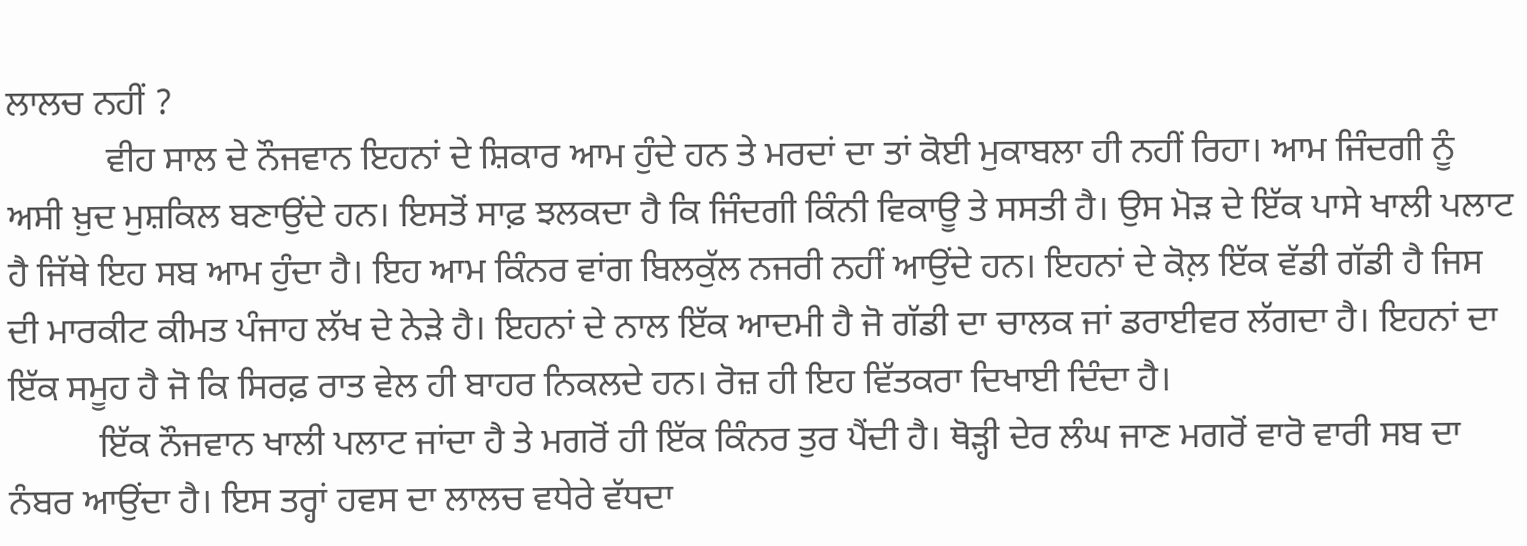ਲਾਲਚ ਨਹੀਂ ?
           ਵੀਹ ਸਾਲ ਦੇ ਨੌਜਵਾਨ ਇਹਨਾਂ ਦੇ ਸ਼ਿਕਾਰ ਆਮ ਹੁੰਦੇ ਹਨ ਤੇ ਮਰਦਾਂ ਦਾ ਤਾਂ ਕੋਈ ਮੁਕਾਬਲਾ ਹੀ ਨਹੀਂ ਰਿਹਾ। ਆਮ ਜਿੰਦਗੀ ਨੂੰ ਅਸੀ ਖ਼ੁਦ ਮੁਸ਼ਕਿਲ ਬਣਾਉਂਦੇ ਹਨ। ਇਸਤੋਂ ਸਾਫ਼ ਝਲਕਦਾ ਹੈ ਕਿ ਜਿੰਦਗੀ ਕਿੰਨੀ ਵਿਕਾਊ ਤੇ ਸਸਤੀ ਹੈ। ਉਸ ਮੋੜ ਦੇ ਇੱਕ ਪਾਸੇ ਖਾਲੀ ਪਲਾਟ ਹੈ ਜਿੱਥੇ ਇਹ ਸਬ ਆਮ ਹੁੰਦਾ ਹੈ। ਇਹ ਆਮ ਕਿੰਨਰ ਵਾਂਗ ਬਿਲਕੁੱਲ ਨਜਰੀ ਨਹੀਂ ਆਉਂਦੇ ਹਨ। ਇਹਨਾਂ ਦੇ ਕੋਲ਼ ਇੱਕ ਵੱਡੀ ਗੱਡੀ ਹੈ ਜਿਸ ਦੀ ਮਾਰਕੀਟ ਕੀਮਤ ਪੰਜਾਹ ਲੱਖ ਦੇ ਨੇੜੇ ਹੈ। ਇਹਨਾਂ ਦੇ ਨਾਲ ਇੱਕ ਆਦਮੀ ਹੈ ਜੋ ਗੱਡੀ ਦਾ ਚਾਲਕ ਜਾਂ ਡਰਾਈਵਰ ਲੱਗਦਾ ਹੈ। ਇਹਨਾਂ ਦਾ ਇੱਕ ਸਮੂਹ ਹੈ ਜੋ ਕਿ ਸਿਰਫ਼ ਰਾਤ ਵੇਲ ਹੀ ਬਾਹਰ ਨਿਕਲਦੇ ਹਨ। ਰੋਜ਼ ਹੀ ਇਹ ਵਿੱਤਕਰਾ ਦਿਖਾਈ ਦਿੰਦਾ ਹੈ।
          ਇੱਕ ਨੌਜਵਾਨ ਖਾਲੀ ਪਲਾਟ ਜਾਂਦਾ ਹੈ ਤੇ ਮਗਰੋਂ ਹੀ ਇੱਕ ਕਿੰਨਰ ਤੁਰ ਪੈਂਦੀ ਹੈ। ਥੋੜ੍ਹੀ ਦੇਰ ਲੰਘ ਜਾਣ ਮਗਰੋਂ ਵਾਰੋ ਵਾਰੀ ਸਬ ਦਾ ਨੰਬਰ ਆਉਂਦਾ ਹੈ। ਇਸ ਤਰ੍ਹਾਂ ਹਵਸ ਦਾ ਲਾਲਚ ਵਧੇਰੇ ਵੱਧਦਾ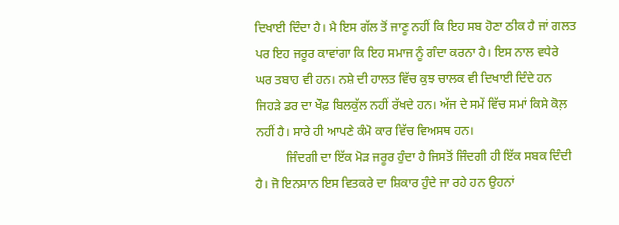ਦਿਖਾਈ ਦਿੰਦਾ ਹੈ। ਮੈ ਇਸ ਗੱਲ ਤੋਂ ਜਾਣੂ ਨਹੀਂ ਕਿ ਇਹ ਸਬ ਹੋਣਾ ਠੀਕ ਹੈ ਜਾਂ ਗਲਤ ਪਰ ਇਹ ਜਰੂਰ ਕਾਵਾਂਗਾ ਕਿ ਇਹ ਸਮਾਜ ਨੂੰ ਗੰਦਾ ਕਰਨਾ ਹੈ। ਇਸ ਨਾਲ ਵਧੇਰੇ ਘਰ ਤਬਾਹ ਵੀ ਹਨ। ਨਸ਼ੇ ਦੀ ਹਾਲਤ ਵਿੱਚ ਕੁਝ ਚਾਲਕ ਵੀ ਦਿਖਾਈ ਦਿੰਦੇ ਹਨ ਜਿਹੜੇ ਡਰ ਦਾ ਖੌਫ਼ ਬਿਲਕੁੱਲ ਨਹੀਂ ਰੱਖਦੇ ਹਨ। ਅੱਜ ਦੇ ਸਮੇਂ ਵਿੱਚ ਸਮਾਂ ਕਿਸੇ ਕੋਲ਼ ਨਹੀਂ ਹੈ। ਸਾਰੇ ਹੀ ਆਪਣੇ ਕੰਮੋ ਕਾਰ ਵਿੱਚ ਵਿਅਸਥ ਹਨ।
          ਜਿੰਦਗੀ ਦਾ ਇੱਕ ਮੋੜ ਜਰੂਰ ਹੁੰਦਾ ਹੈ ਜਿਸਤੋਂ ਜਿੰਦਗੀ ਹੀ ਇੱਕ ਸਬਕ ਦਿੰਦੀ ਹੈ। ਜੋ ਇਨਸਾਨ ਇਸ ਵਿਤਕਰੇ ਦਾ ਸ਼ਿਕਾਰ ਹੁੰਦੇ ਜਾ ਰਹੇ ਹਨ ਉਹਨਾਂ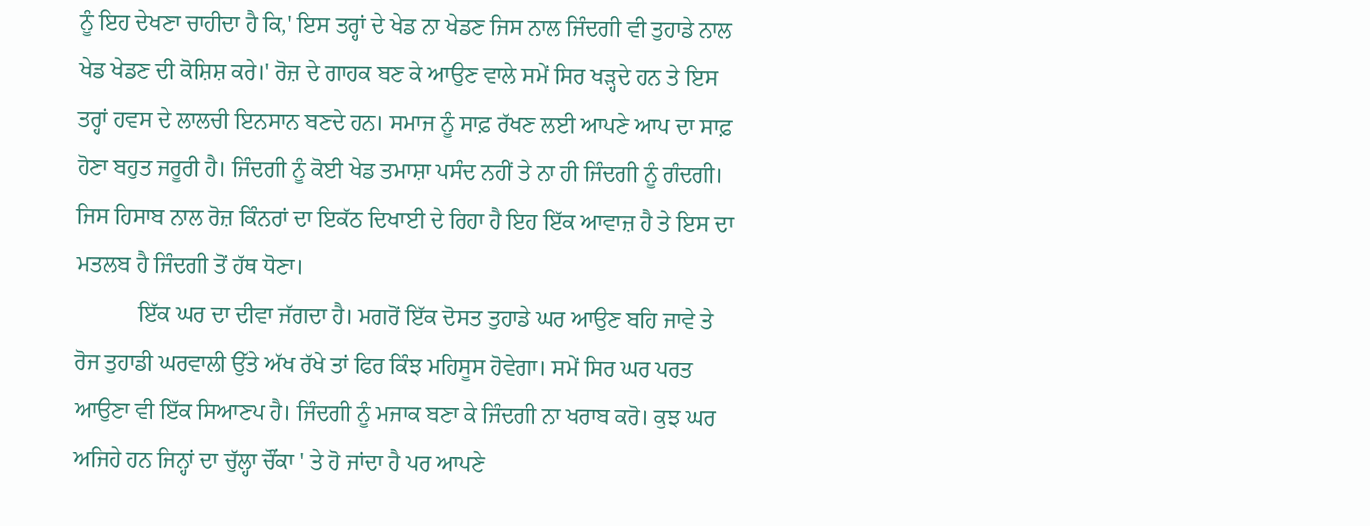ਨੂੰ ਇਹ ਦੇਖਣਾ ਚਾਹੀਦਾ ਹੈ ਕਿ,' ਇਸ ਤਰ੍ਹਾਂ ਦੇ ਖੇਡ ਨਾ ਖੇਡਣ ਜਿਸ ਨਾਲ ਜਿੰਦਗੀ ਵੀ ਤੁਹਾਡੇ ਨਾਲ ਖੇਡ ਖੇਡਣ ਦੀ ਕੋਸ਼ਿਸ਼ ਕਰੇ।' ਰੋਜ਼ ਦੇ ਗਾਹਕ ਬਣ ਕੇ ਆਉਣ ਵਾਲੇ ਸਮੇਂ ਸਿਰ ਖੜ੍ਹਦੇ ਹਨ ਤੇ ਇਸ ਤਰ੍ਹਾਂ ਹਵਸ ਦੇ ਲਾਲਚੀ ਇਨਸਾਨ ਬਣਦੇ ਹਨ। ਸਮਾਜ ਨੂੰ ਸਾਫ਼ ਰੱਖਣ ਲਈ ਆਪਣੇ ਆਪ ਦਾ ਸਾਫ਼ ਹੋਣਾ ਬਹੁਤ ਜਰੂਰੀ ਹੈ। ਜਿੰਦਗੀ ਨੂੰ ਕੋਈ ਖੇਡ ਤਮਾਸ਼ਾ ਪਸੰਦ ਨਹੀਂ ਤੇ ਨਾ ਹੀ ਜਿੰਦਗੀ ਨੂੰ ਗੰਦਗੀ। ਜਿਸ ਹਿਸਾਬ ਨਾਲ ਰੋਜ਼ ਕਿੰਨਰਾਂ ਦਾ ਇਕੱਠ ਦਿਖਾਈ ਦੇ ਰਿਹਾ ਹੈ ਇਹ ਇੱਕ ਆਵਾਜ਼ ਹੈ ਤੇ ਇਸ ਦਾ ਮਤਲਬ ਹੈ ਜਿੰਦਗੀ ਤੋਂ ਹੱਥ ਧੋਣਾ।
           ਇੱਕ ਘਰ ਦਾ ਦੀਵਾ ਜੱਗਦਾ ਹੈ। ਮਗਰੋਂ ਇੱਕ ਦੋਸਤ ਤੁਹਾਡੇ ਘਰ ਆਉਣ ਬਹਿ ਜਾਵੇ ਤੇ ਰੋਜ ਤੁਹਾਡੀ ਘਰਵਾਲੀ ਉੱਤੇ ਅੱਖ ਰੱਖੇ ਤਾਂ ਫਿਰ ਕਿੰਝ ਮਹਿਸੂਸ ਹੋਵੇਗਾ। ਸਮੇਂ ਸਿਰ ਘਰ ਪਰਤ ਆਉਣਾ ਵੀ ਇੱਕ ਸਿਆਣਪ ਹੈ। ਜਿੰਦਗੀ ਨੂੰ ਮਜਾਕ ਬਣਾ ਕੇ ਜਿੰਦਗੀ ਨਾ ਖਰਾਬ ਕਰੋ। ਕੁਝ ਘਰ ਅਜਿਹੇ ਹਨ ਜਿਨ੍ਹਾਂ ਦਾ ਚੁੱਲ੍ਹਾ ਚੌਂਕਾ ' ਤੇ ਹੋ ਜਾਂਦਾ ਹੈ ਪਰ ਆਪਣੇ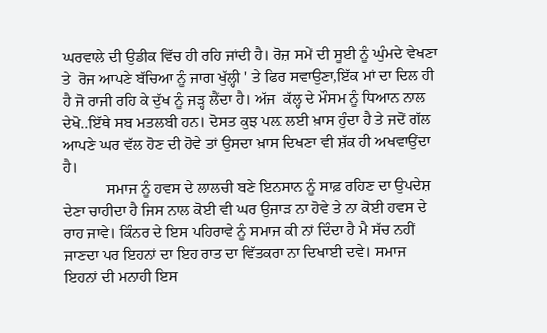ਘਰਵਾਲੇ ਦੀ ਉਡੀਕ ਵਿੱਚ ਹੀ ਰਹਿ ਜਾਂਦੀ ਹੈ। ਰੋਜ਼ ਸਮੇਂ ਦੀ ਸੂਈ ਨੂੰ ਘੁੰਮਦੇ ਵੇਖਣਾ ਤੇ  ਰੋਜ ਆਪਣੇ ਬੱਚਿਆ ਨੂੰ ਜਾਗ ਖੁੱਲ੍ਹੀ ' ਤੇ ਫਿਰ ਸਵਾਉਣਾ,ਇੱਕ ਮਾਂ ਦਾ ਦਿਲ ਹੀ ਹੈ ਜੋ ਰਾਜੀ ਰਹਿ ਕੇ ਦੁੱਖ ਨੂੰ ਜੜ੍ਹ ਲੈਂਦਾ ਹੈ। ਅੱਜ  ਕੱਲ੍ਹ ਦੇ ਮੌਸਮ ਨੂੰ ਧਿਆਨ ਨਾਲ ਦੇਖੋ..ਇੱਥੇ ਸਬ ਮਤਲਬੀ ਹਨ। ਦੋਸਤ ਕੁਝ ਪਲ਼ ਲਈ ਖ਼ਾਸ ਹੁੰਦਾ ਹੈ ਤੇ ਜਦੋਂ ਗੱਲ ਆਪਣੇ ਘਰ ਵੱਲ ਹੋਣ ਦੀ ਹੋਵੇ ਤਾਂ ਉਸਦਾ ਖ਼ਾਸ ਦਿਖਣਾ ਵੀ ਸ਼ੱਕ ਹੀ ਅਖਵਾਉਂਦਾ ਹੈ।
           ਸਮਾਜ ਨੂੰ ਹਵਸ ਦੇ ਲਾਲਚੀ ਬਣੇ ਇਨਸਾਨ ਨੂੰ ਸਾਫ਼ ਰਹਿਣ ਦਾ ਉਪਦੇਸ਼ ਦੇਣਾ ਚਾਹੀਦਾ ਹੈ ਜਿਸ ਨਾਲ ਕੋਈ ਵੀ ਘਰ ਉਜਾੜ ਨਾ ਹੋਵੇ ਤੇ ਨਾ ਕੋਈ ਹਵਸ ਦੇ ਰਾਹ ਜਾਵੇ। ਕਿੰਨਰ ਦੇ ਇਸ ਪਹਿਰਾਵੇ ਨੂੰ ਸਮਾਜ ਕੀ ਨਾਂ ਦਿੰਦਾ ਹੈ ਮੈ ਸੱਚ ਨਹੀਂ ਜਾਣਦਾ ਪਰ ਇਹਨਾਂ ਦਾ ਇਹ ਰਾਤ ਦਾ ਵਿੱਤਕਰਾ ਨਾ ਦਿਖਾਈ ਦਵੇ। ਸਮਾਜ ਇਹਨਾਂ ਦੀ ਮਨਾਹੀ ਇਸ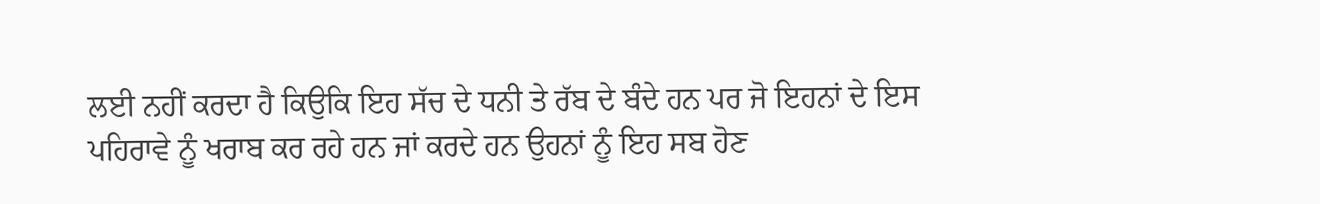ਲਈ ਨਹੀਂ ਕਰਦਾ ਹੈ ਕਿਉਕਿ ਇਹ ਸੱਚ ਦੇ ਧਨੀ ਤੇ ਰੱਬ ਦੇ ਬੰਦੇ ਹਨ ਪਰ ਜੋ ਇਹਨਾਂ ਦੇ ਇਸ ਪਹਿਰਾਵੇ ਨੂੰ ਖਰਾਬ ਕਰ ਰਹੇ ਹਨ ਜਾਂ ਕਰਦੇ ਹਨ ਉਹਨਾਂ ਨੂੰ ਇਹ ਸਬ ਹੋਣ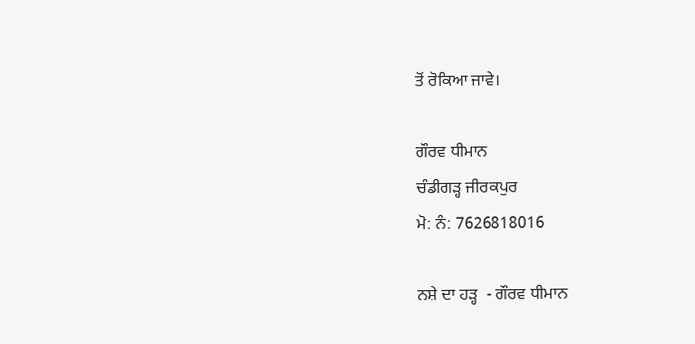ਤੋਂ ਰੋਕਿਆ ਜਾਵੇ।

ਗੌਰਵ ਧੀਮਾਨ
ਚੰਡੀਗੜ੍ਹ ਜੀਰਕਪੁਰ
ਮੋ: ਨੰ: 7626818016

ਨਸ਼ੇ ਦਾ ਹੜ੍ਹ  - ਗੌਰਵ ਧੀਮਾਨ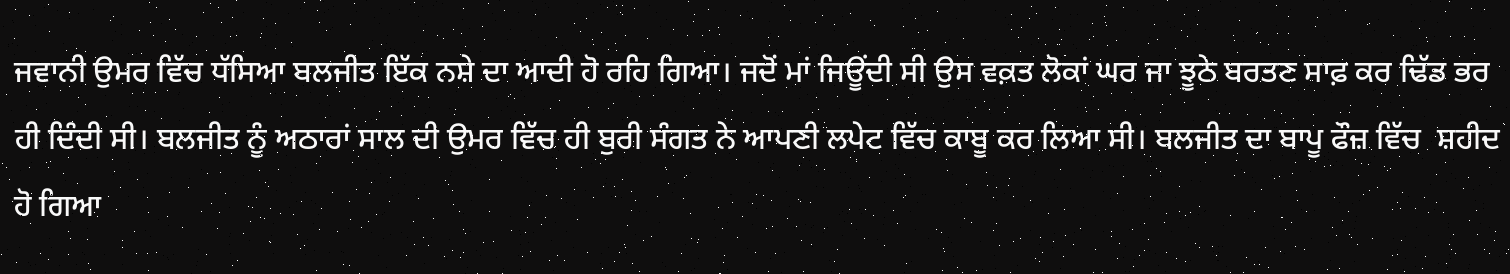ਜਵਾਨੀ ਉਮਰ ਵਿੱਚ ਧੱਸਿਆ ਬਲਜੀਤ ਇੱਕ ਨਸ਼ੇ ਦਾ ਆਦੀ ਹੋ ਰਹਿ ਗਿਆ। ਜਦੋਂ ਮਾਂ ਜਿਊਂਦੀ ਸੀ ਉਸ ਵਕ਼ਤ ਲੋਕਾਂ ਘਰ ਜਾ ਝੂਠੇ ਬਰਤਣ ਸਾਫ਼ ਕਰ ਢਿੱਡ ਭਰ ਹੀ ਦਿੰਦੀ ਸੀ। ਬਲਜੀਤ ਨੂੰ ਅਠਾਰਾਂ ਸਾਲ ਦੀ ਉਮਰ ਵਿੱਚ ਹੀ ਬੁਰੀ ਸੰਗਤ ਨੇ ਆਪਣੀ ਲਪੇਟ ਵਿੱਚ ਕਾਬੂ ਕਰ ਲਿਆ ਸੀ। ਬਲਜੀਤ ਦਾ ਬਾਪੂ ਫੌਜ਼ ਵਿੱਚ  ਸ਼ਹੀਦ ਹੋ ਗਿਆ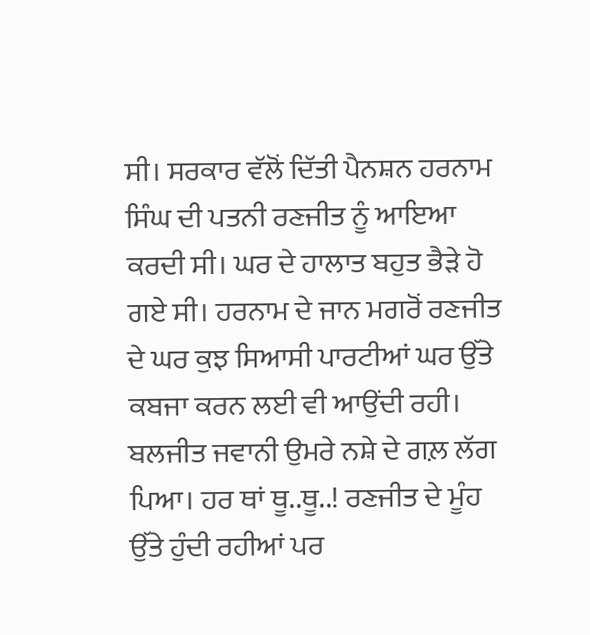ਸੀ। ਸਰਕਾਰ ਵੱਲੋਂ ਦਿੱਤੀ ਪੈਨਸ਼ਨ ਹਰਨਾਮ ਸਿੰਘ ਦੀ ਪਤਨੀ ਰਣਜੀਤ ਨੂੰ ਆਇਆ ਕਰਦੀ ਸੀ। ਘਰ ਦੇ ਹਾਲਾਤ ਬਹੁਤ ਭੈੜੇ ਹੋ ਗਏ ਸੀ। ਹਰਨਾਮ ਦੇ ਜਾਨ ਮਗਰੋਂ ਰਣਜੀਤ ਦੇ ਘਰ ਕੁਝ ਸਿਆਸੀ ਪਾਰਟੀਆਂ ਘਰ ਉੱਤੇ ਕਬਜਾ ਕਰਨ ਲਈ ਵੀ ਆਉਂਦੀ ਰਹੀ। ਬਲਜੀਤ ਜਵਾਨੀ ਉਮਰੇ ਨਸ਼ੇ ਦੇ ਗਲ਼ ਲੱਗ ਪਿਆ। ਹਰ ਥਾਂ ਥੂ..ਥੂ..! ਰਣਜੀਤ ਦੇ ਮੂੰਹ ਉੱਤੇ ਹੁੰਦੀ ਰਹੀਆਂ ਪਰ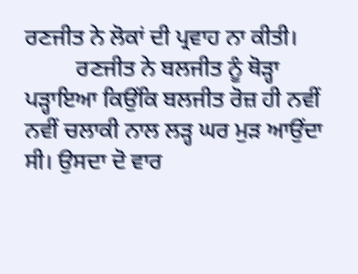ਰਣਜੀਤ ਨੇ ਲੋਕਾਂ ਦੀ ਪ੍ਰਵਾਹ ਨਾ ਕੀਤੀ।
         ਰਣਜੀਤ ਨੇ ਬਲਜੀਤ ਨੂੰ ਥੋੜ੍ਹਾ ਪੜ੍ਹਾਇਆ ਕਿਉਂਕਿ ਬਲਜੀਤ ਰੋਜ਼ ਹੀ ਨਵੀਂ ਨਵੀਂ ਚਲਾਕੀ ਨਾਲ ਲੜ੍ਹ ਘਰ ਮੁੜ ਆਉਂਦਾ ਸੀ। ਉਸਦਾ ਦੋ ਵਾਰ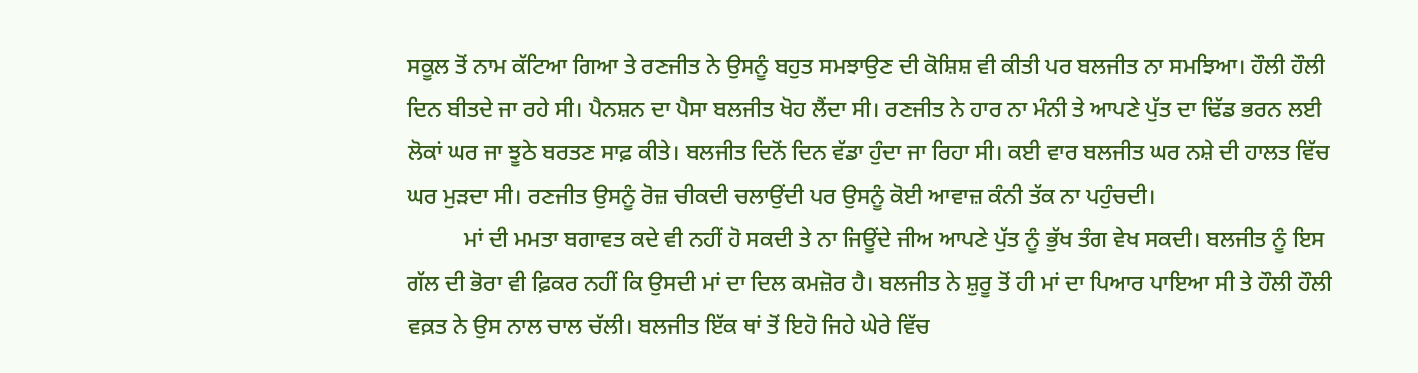ਸਕੂਲ ਤੋਂ ਨਾਮ ਕੱਟਿਆ ਗਿਆ ਤੇ ਰਣਜੀਤ ਨੇ ਉਸਨੂੰ ਬਹੁਤ ਸਮਝਾਉਣ ਦੀ ਕੋਸ਼ਿਸ਼ ਵੀ ਕੀਤੀ ਪਰ ਬਲਜੀਤ ਨਾ ਸਮਝਿਆ। ਹੌਲੀ ਹੌਲੀ ਦਿਨ ਬੀਤਦੇ ਜਾ ਰਹੇ ਸੀ। ਪੈਨਸ਼ਨ ਦਾ ਪੈਸਾ ਬਲਜੀਤ ਖੋਹ ਲੈਂਦਾ ਸੀ। ਰਣਜੀਤ ਨੇ ਹਾਰ ਨਾ ਮੰਨੀ ਤੇ ਆਪਣੇ ਪੁੱਤ ਦਾ ਢਿੱਡ ਭਰਨ ਲਈ ਲੋਕਾਂ ਘਰ ਜਾ ਝੂਠੇ ਬਰਤਣ ਸਾਫ਼ ਕੀਤੇ। ਬਲਜੀਤ ਦਿਨੋਂ ਦਿਨ ਵੱਡਾ ਹੁੰਦਾ ਜਾ ਰਿਹਾ ਸੀ। ਕਈ ਵਾਰ ਬਲਜੀਤ ਘਰ ਨਸ਼ੇ ਦੀ ਹਾਲਤ ਵਿੱਚ ਘਰ ਮੁੜਦਾ ਸੀ। ਰਣਜੀਤ ਉਸਨੂੰ ਰੋਜ਼ ਚੀਕਦੀ ਚਲਾਉਂਦੀ ਪਰ ਉਸਨੂੰ ਕੋਈ ਆਵਾਜ਼ ਕੰਨੀ ਤੱਕ ਨਾ ਪਹੁੰਚਦੀ।
          ਮਾਂ ਦੀ ਮਮਤਾ ਬਗਾਵਤ ਕਦੇ ਵੀ ਨਹੀਂ ਹੋ ਸਕਦੀ ਤੇ ਨਾ ਜਿਊਂਦੇ ਜੀਅ ਆਪਣੇ ਪੁੱਤ ਨੂੰ ਭੁੱਖ ਤੰਗ ਵੇਖ ਸਕਦੀ। ਬਲਜੀਤ ਨੂੰ ਇਸ ਗੱਲ ਦੀ ਭੋਰਾ ਵੀ ਫ਼ਿਕਰ ਨਹੀਂ ਕਿ ਉਸਦੀ ਮਾਂ ਦਾ ਦਿਲ ਕਮਜ਼ੋਰ ਹੈ। ਬਲਜੀਤ ਨੇ ਸ਼ੁਰੂ ਤੋਂ ਹੀ ਮਾਂ ਦਾ ਪਿਆਰ ਪਾਇਆ ਸੀ ਤੇ ਹੌਲੀ ਹੌਲੀ ਵਕ਼ਤ ਨੇ ਉਸ ਨਾਲ ਚਾਲ ਚੱਲੀ। ਬਲਜੀਤ ਇੱਕ ਥਾਂ ਤੋਂ ਇਹੋ ਜਿਹੇ ਘੇਰੇ ਵਿੱਚ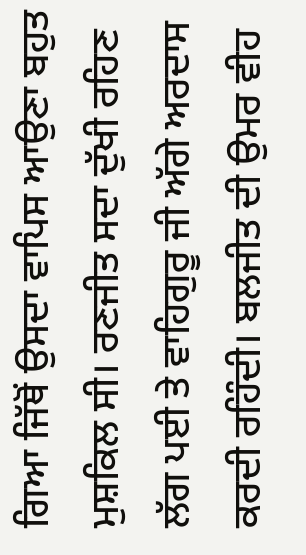ਗਿਆ ਜਿੱਥੋਂ ਉਸਦਾ ਵਾਪਿਸ ਆਉਣਾ ਬਹੁਤ ਮੁਸ਼ਕਿਲ ਸੀ। ਰਣਜੀਤ ਸਦਾ ਦੁੱਖੀ ਰਹਿਣ ਲੱਗ ਪਈ ਤੇ ਵਾਹਿਗੁਰੂ ਜੀ ਅੱਗੇ ਅਰਦਾਸ ਕਰਦੀ ਰਹਿੰਦੀ। ਬਲਜੀਤ ਦੀ ਉਮਰ ਵੀਹ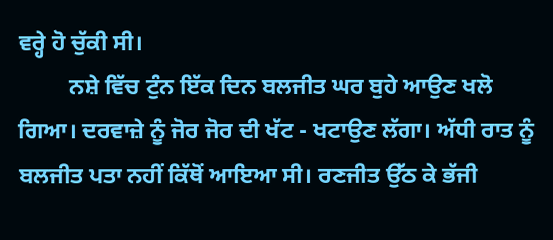ਵਰ੍ਹੇ ਹੋ ਚੁੱਕੀ ਸੀ।
         ਨਸ਼ੇ ਵਿੱਚ ਟੁੰਨ ਇੱਕ ਦਿਨ ਬਲਜੀਤ ਘਰ ਬੁਹੇ ਆਉਣ ਖਲੋ ਗਿਆ। ਦਰਵਾਜ਼ੇ ਨੂੰ ਜੋਰ ਜੋਰ ਦੀ ਖੱਟ - ਖਟਾਉਣ ਲੱਗਾ। ਅੱਧੀ ਰਾਤ ਨੂੰ ਬਲਜੀਤ ਪਤਾ ਨਹੀਂ ਕਿੱਥੋਂ ਆਇਆ ਸੀ। ਰਣਜੀਤ ਉੱਠ ਕੇ ਭੱਜੀ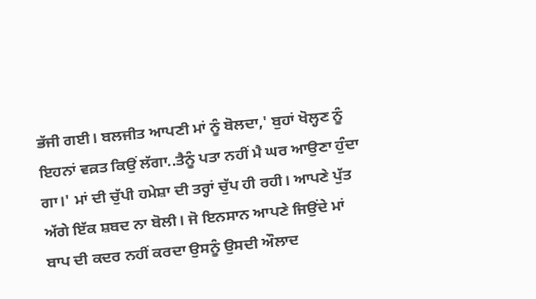ਭੱਜੀ ਗਈ। ਬਲਜੀਤ ਆਪਣੀ ਮਾਂ ਨੂੰ ਬੋਲਦਾ,' ਬੁਹਾਂ ਖੋਲ੍ਹਣ ਨੂੰ ਇਹਨਾਂ ਵਕ਼ਤ ਕਿਉਂ ਲੱਗਾ..ਤੈਨੂੰ ਪਤਾ ਨਹੀਂ ਮੈ ਘਰ ਆਉਣਾ ਹੁੰਦਾ ਗਾ।' ਮਾਂ ਦੀ ਚੁੱਪੀ ਹਮੇਸ਼ਾ ਦੀ ਤਰ੍ਹਾਂ ਚੁੱਪ ਹੀ ਰਹੀ। ਆਪਣੇ ਪੁੱਤ ਅੱਗੇ ਇੱਕ ਸ਼ਬਦ ਨਾ ਬੋਲੀ। ਜੋ ਇਨਸਾਨ ਆਪਣੇ ਜਿਉਂਦੇ ਮਾਂ ਬਾਪ ਦੀ ਕਦਰ ਨਹੀਂ ਕਰਦਾ ਉਸਨੂੰ ਉਸਦੀ ਔਲਾਦ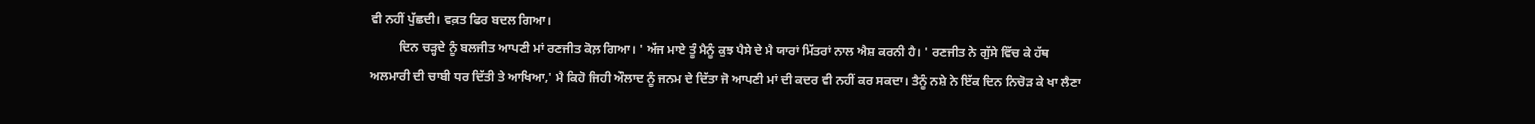ਵੀ ਨਹੀਂ ਪੁੱਛਦੀ। ਵਕ਼ਤ ਫਿਰ ਬਦਲ ਗਿਆ।
         ਦਿਨ ਚੜ੍ਹਦੇ ਨੂੰ ਬਲਜੀਤ ਆਪਣੀ ਮਾਂ ਰਣਜੀਤ ਕੋਲ਼ ਗਿਆ। ' ਅੱਜ ਮਾਏ ਤੂੰ ਮੈਨੂੰ ਕੁਝ ਪੈਸੇ ਦੇ ਮੈ ਯਾਰਾਂ ਮਿੱਤਰਾਂ ਨਾਲ ਐਸ਼ ਕਰਨੀ ਹੈ। ' ਰਣਜੀਤ ਨੇ ਗੁੱਸੇ ਵਿੱਚ ਕੇ ਹੱਥ ਅਲਮਾਰੀ ਦੀ ਚਾਬੀ ਧਰ ਦਿੱਤੀ ਤੇ ਆਖਿਆ,' ਮੈ ਕਿਹੋ ਜਿਹੀ ਔਲਾਦ ਨੂੰ ਜਨਮ ਦੇ ਦਿੱਤਾ ਜੋ ਆਪਣੀ ਮਾਂ ਦੀ ਕਦਰ ਵੀ ਨਹੀਂ ਕਰ ਸਕਦਾ। ਤੈਨੂੰ ਨਸ਼ੇ ਨੇ ਇੱਕ ਦਿਨ ਨਿਚੋੜ ਕੇ ਖਾ ਲੈਣਾ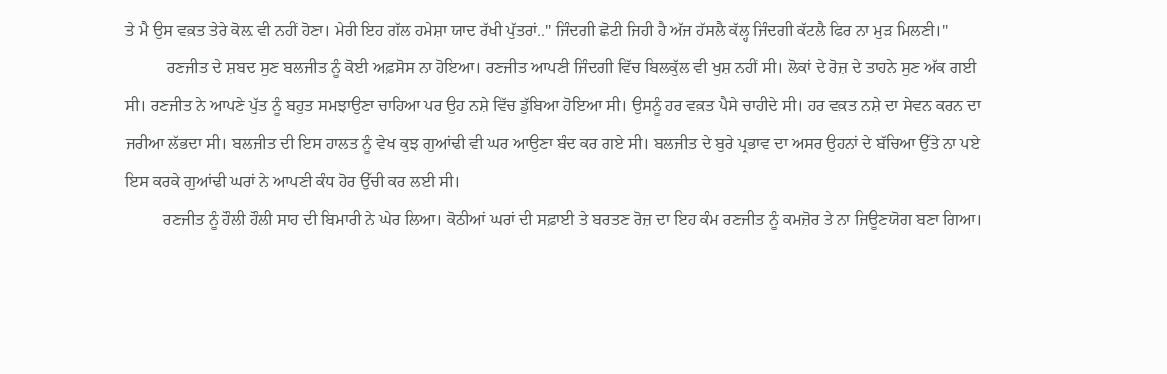ਤੇ ਮੈ ਉਸ ਵਕ਼ਤ ਤੇਰੇ ਕੋਲ਼ ਵੀ ਨਹੀਂ ਹੋਣਾ। ਮੇਰੀ ਇਹ ਗੱਲ ਹਮੇਸ਼ਾ ਯਾਦ ਰੱਖੀ ਪੁੱਤਰਾਂ.." ਜਿੰਦਗੀ ਛੋਟੀ ਜਿਹੀ ਹੈ ਅੱਜ ਹੱਸਲੈ ਕੱਲ੍ਹ ਜਿੰਦਗੀ ਕੱਟਲੈ ਫਿਰ ਨਾ ਮੁੜ ਮਿਲਣੀ।"
          ਰਣਜੀਤ ਦੇ ਸ਼ਬਦ ਸੁਣ ਬਲਜੀਤ ਨੂੰ ਕੋਈ ਅਫ਼ਸੋਸ ਨਾ ਹੋਇਆ। ਰਣਜੀਤ ਆਪਣੀ ਜਿੰਦਗੀ ਵਿੱਚ ਬਿਲਕੁੱਲ ਵੀ ਖੁਸ਼ ਨਹੀਂ ਸੀ। ਲੋਕਾਂ ਦੇ ਰੋਜ਼ ਦੇ ਤਾਹਨੇ ਸੁਣ ਅੱਕ ਗਈ ਸੀ। ਰਣਜੀਤ ਨੇ ਆਪਣੇ ਪੁੱਤ ਨੂੰ ਬਹੁਤ ਸਮਝਾਉਣਾ ਚਾਹਿਆ ਪਰ ਉਹ ਨਸ਼ੇ ਵਿੱਚ ਡੁੱਬਿਆ ਹੋਇਆ ਸੀ। ਉਸਨੂੰ ਹਰ ਵਕ਼ਤ ਪੈਸੇ ਚਾਹੀਦੇ ਸੀ। ਹਰ ਵਕ਼ਤ ਨਸ਼ੇ ਦਾ ਸੇਵਨ ਕਰਨ ਦਾ ਜਰੀਆ ਲੱਭਦਾ ਸੀ। ਬਲਜੀਤ ਦੀ ਇਸ ਹਾਲਤ ਨੂੰ ਵੇਖ ਕੁਝ ਗੁਆਂਢੀ ਵੀ ਘਰ ਆਉਣਾ ਬੰਦ ਕਰ ਗਏ ਸੀ। ਬਲਜੀਤ ਦੇ ਬੁਰੇ ਪ੍ਰਭਾਵ ਦਾ ਅਸਰ ਉਹਨਾਂ ਦੇ ਬੱਚਿਆ ਉੱਤੇ ਨਾ ਪਏ ਇਸ ਕਰਕੇ ਗੁਆਂਢੀ ਘਰਾਂ ਨੇ ਆਪਣੀ ਕੰਧ ਹੋਰ ਉੱਚੀ ਕਰ ਲਈ ਸੀ।
         ਰਣਜੀਤ ਨੂੰ ਹੌਲੀ ਹੌਲੀ ਸਾਹ ਦੀ ਬਿਮਾਰੀ ਨੇ ਘੇਰ ਲਿਆ। ਕੋਠੀਆਂ ਘਰਾਂ ਦੀ ਸਫ਼ਾਈ ਤੇ ਬਰਤਣ ਰੋਜ਼ ਦਾ ਇਹ ਕੰਮ ਰਣਜੀਤ ਨੂੰ ਕਮਜ਼ੋਰ ਤੇ ਨਾ ਜਿਊਣਯੋਗ ਬਣਾ ਗਿਆ।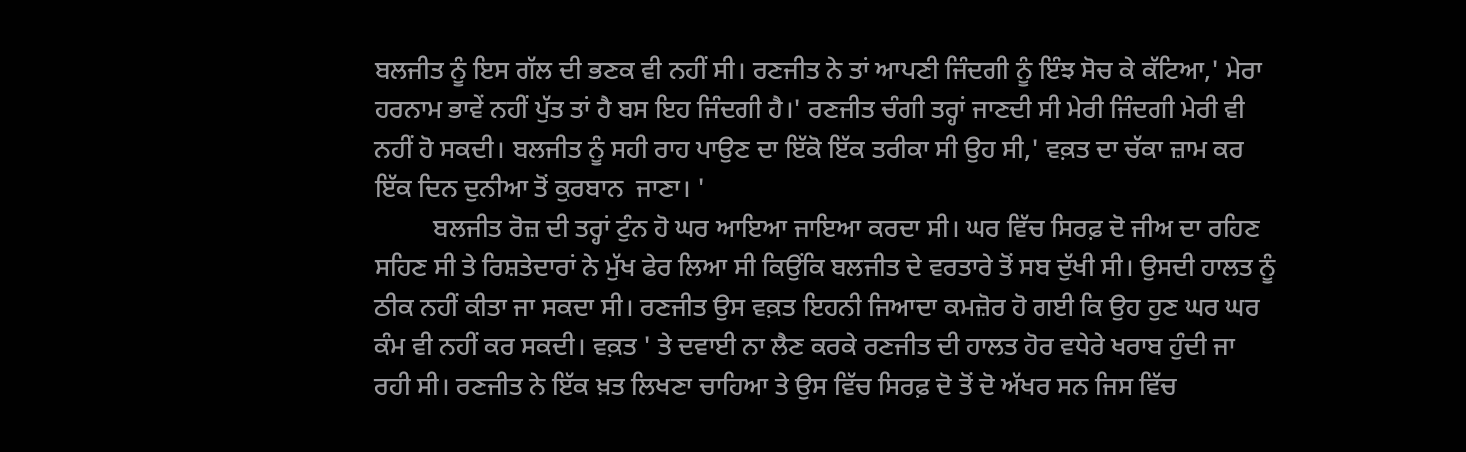ਬਲਜੀਤ ਨੂੰ ਇਸ ਗੱਲ ਦੀ ਭਣਕ ਵੀ ਨਹੀਂ ਸੀ। ਰਣਜੀਤ ਨੇ ਤਾਂ ਆਪਣੀ ਜਿੰਦਗੀ ਨੂੰ ਇੰਝ ਸੋਚ ਕੇ ਕੱਟਿਆ,' ਮੇਰਾ ਹਰਨਾਮ ਭਾਵੇਂ ਨਹੀਂ ਪੁੱਤ ਤਾਂ ਹੈ ਬਸ ਇਹ ਜਿੰਦਗੀ ਹੈ।' ਰਣਜੀਤ ਚੰਗੀ ਤਰ੍ਹਾਂ ਜਾਣਦੀ ਸੀ ਮੇਰੀ ਜਿੰਦਗੀ ਮੇਰੀ ਵੀ ਨਹੀਂ ਹੋ ਸਕਦੀ। ਬਲਜੀਤ ਨੂੰ ਸਹੀ ਰਾਹ ਪਾਉਣ ਦਾ ਇੱਕੋ ਇੱਕ ਤਰੀਕਾ ਸੀ ਉਹ ਸੀ,' ਵਕ਼ਤ ਦਾ ਚੱਕਾ ਜ਼ਾਮ ਕਰ ਇੱਕ ਦਿਨ ਦੁਨੀਆ ਤੋਂ ਕੁਰਬਾਨ  ਜਾਣਾ। '
         ਬਲਜੀਤ ਰੋਜ਼ ਦੀ ਤਰ੍ਹਾਂ ਟੁੰਨ ਹੋ ਘਰ ਆਇਆ ਜਾਇਆ ਕਰਦਾ ਸੀ। ਘਰ ਵਿੱਚ ਸਿਰਫ਼ ਦੋ ਜੀਅ ਦਾ ਰਹਿਣ ਸਹਿਣ ਸੀ ਤੇ ਰਿਸ਼ਤੇਦਾਰਾਂ ਨੇ ਮੁੱਖ ਫੇਰ ਲਿਆ ਸੀ ਕਿਉਂਕਿ ਬਲਜੀਤ ਦੇ ਵਰਤਾਰੇ ਤੋਂ ਸਬ ਦੁੱਖੀ ਸੀ। ਉਸਦੀ ਹਾਲਤ ਨੂੰ ਠੀਕ ਨਹੀਂ ਕੀਤਾ ਜਾ ਸਕਦਾ ਸੀ। ਰਣਜੀਤ ਉਸ ਵਕ਼ਤ ਇਹਨੀ ਜਿਆਦਾ ਕਮਜ਼ੋਰ ਹੋ ਗਈ ਕਿ ਉਹ ਹੁਣ ਘਰ ਘਰ ਕੰਮ ਵੀ ਨਹੀਂ ਕਰ ਸਕਦੀ। ਵਕ਼ਤ ' ਤੇ ਦਵਾਈ ਨਾ ਲੈਣ ਕਰਕੇ ਰਣਜੀਤ ਦੀ ਹਾਲਤ ਹੋਰ ਵਧੇਰੇ ਖਰਾਬ ਹੁੰਦੀ ਜਾ ਰਹੀ ਸੀ। ਰਣਜੀਤ ਨੇ ਇੱਕ ਖ਼ਤ ਲਿਖਣਾ ਚਾਹਿਆ ਤੇ ਉਸ ਵਿੱਚ ਸਿਰਫ਼ ਦੋ ਤੋਂ ਦੋ ਅੱਖਰ ਸਨ ਜਿਸ ਵਿੱਚ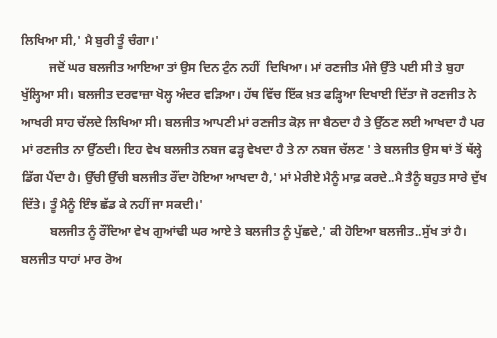ਲਿਖਿਆ ਸੀ,' ਮੈ ਬੁਰੀ ਤੂੰ ਚੰਗਾ।'
         ਜਦੋਂ ਘਰ ਬਲਜੀਤ ਆਇਆ ਤਾਂ ਉਸ ਦਿਨ ਟੁੰਨ ਨਹੀਂ  ਦਿਖਿਆ। ਮਾਂ ਰਣਜੀਤ ਮੰਜੇ ਉੱਤੇ ਪਈ ਸੀ ਤੇ ਬੁਹਾ ਖੁੱਲ੍ਹਿਆ ਸੀ। ਬਲਜੀਤ ਦਰਵਾਜ਼ਾ ਖੋਲ੍ਹ ਅੰਦਰ ਵੜਿਆ। ਹੱਥ ਵਿੱਚ ਇੱਕ ਖ਼ਤ ਫੜ੍ਹਿਆ ਦਿਖਾਈ ਦਿੱਤਾ ਜੋ ਰਣਜੀਤ ਨੇ ਆਖਰੀ ਸਾਹ ਚੱਲਦੇ ਲਿਖਿਆ ਸੀ। ਬਲਜੀਤ ਆਪਣੀ ਮਾਂ ਰਣਜੀਤ ਕੋਲ਼ ਜਾ ਬੈਠਦਾ ਹੈ ਤੇ ਉੱਠਣ ਲਈ ਆਖਦਾ ਹੈ ਪਰ ਮਾਂ ਰਣਜੀਤ ਨਾ ਉੱਠਦੀ। ਇਹ ਵੇਖ ਬਲਜੀਤ ਨਬਜ ਫੜ੍ਹ ਵੇਖਦਾ ਹੈ ਤੇ ਨਾ ਨਬਜ ਚੱਲਣ ' ਤੇ ਬਲਜੀਤ ਉਸ ਥਾਂ ਤੋਂ ਥੱਲ੍ਹੇ ਡਿੱਗ ਪੈਂਦਾ ਹੈ। ਉੱਚੀ ਉੱਚੀ ਬਲਜੀਤ ਰੌਂਦਾ ਹੋਇਆ ਆਖਦਾ ਹੈ,' ਮਾਂ ਮੇਰੀਏ ਮੈਨੂੰ ਮਾਫ਼ ਕਰਦੇ..ਮੈ ਤੈਨੂੰ ਬਹੁਤ ਸਾਰੇ ਦੁੱਖ ਦਿੱਤੇ। ਤੂੰ ਮੈਨੂੰ ਇੰਝ ਛੱਡ ਕੇ ਨਹੀਂ ਜਾ ਸਕਦੀ।'
         ਬਲਜੀਤ ਨੂੰ ਰੌਂਦਿਆ ਵੇਖ ਗੁਆਂਢੀ ਘਰ ਆਏ ਤੇ ਬਲਜੀਤ ਨੂੰ ਪੁੱਛਦੇ,' ਕੀ ਹੋਇਆ ਬਲਜੀਤ..ਸੁੱਖ ਤਾਂ ਹੈ। ਬਲਜੀਤ ਧਾਹਾਂ ਮਾਰ ਰੋਅ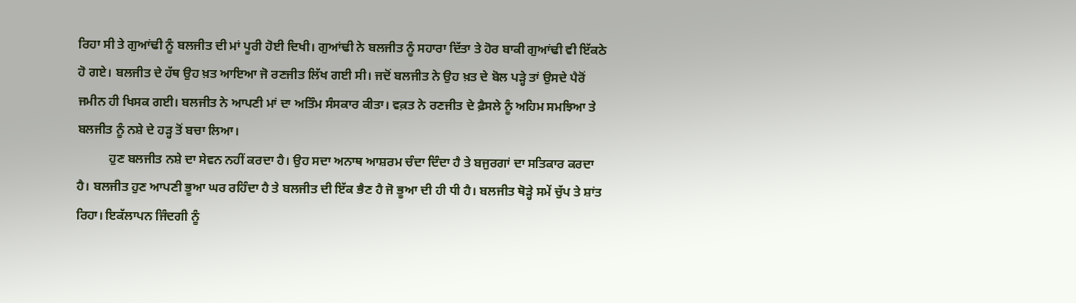ਰਿਹਾ ਸੀ ਤੇ ਗੁਆਂਢੀ ਨੂੰ ਬਲਜੀਤ ਦੀ ਮਾਂ ਪੂਰੀ ਹੋਈ ਦਿਖੀ। ਗੁਆਂਢੀ ਨੇ ਬਲਜੀਤ ਨੂੰ ਸਹਾਰਾ ਦਿੱਤਾ ਤੇ ਹੋਰ ਬਾਕੀ ਗੁਆਂਢੀ ਵੀ ਇੱਕਠੇ ਹੋ ਗਏ। ਬਲਜੀਤ ਦੇ ਹੱਥ ਉਹ ਖ਼ਤ ਆਇਆ ਜੋ ਰਣਜੀਤ ਲਿੱਖ ਗਈ ਸੀ। ਜਦੋਂ ਬਲਜੀਤ ਨੇ ਉਹ ਖ਼ਤ ਦੇ ਬੋਲ ਪੜ੍ਹੇ ਤਾਂ ਉਸਦੇ ਪੈਰੋਂ ਜਮੀਨ ਹੀ ਖਿਸਕ ਗਈ। ਬਲਜੀਤ ਨੇ ਆਪਣੀ ਮਾਂ ਦਾ ਅਤਿੰਮ ਸੰਸਕਾਰ ਕੀਤਾ। ਵਕ਼ਤ ਨੇ ਰਣਜੀਤ ਦੇ ਫ਼ੈਸਲੇ ਨੂੰ ਅਹਿਮ ਸਮਝਿਆ ਤੇ ਬਲਜੀਤ ਨੂੰ ਨਸ਼ੇ ਦੇ ਹੜ੍ਹ ਤੋਂ ਬਚਾ ਲਿਆ।
          ਹੁਣ ਬਲਜੀਤ ਨਸ਼ੇ ਦਾ ਸੇਵਨ ਨਹੀਂ ਕਰਦਾ ਹੈ। ਉਹ ਸਦਾ ਅਨਾਥ ਆਸ਼ਰਮ ਚੰਦਾ ਦਿੰਦਾ ਹੈ ਤੇ ਬਜੁਰਗਾਂ ਦਾ ਸਤਿਕਾਰ ਕਰਦਾ ਹੈ। ਬਲਜੀਤ ਹੁਣ ਆਪਣੀ ਭੂਆ ਘਰ ਰਹਿੰਦਾ ਹੈ ਤੇ ਬਲਜੀਤ ਦੀ ਇੱਕ ਭੈਣ ਹੈ ਜੋ ਭੂਆ ਦੀ ਹੀ ਧੀ ਹੈ। ਬਲਜੀਤ ਥੋੜ੍ਹੇ ਸਮੇਂ ਚੁੱਪ ਤੇ ਸ਼ਾਂਤ ਰਿਹਾ। ਇਕੱਲਾਪਨ ਜਿੰਦਗੀ ਨੂੰ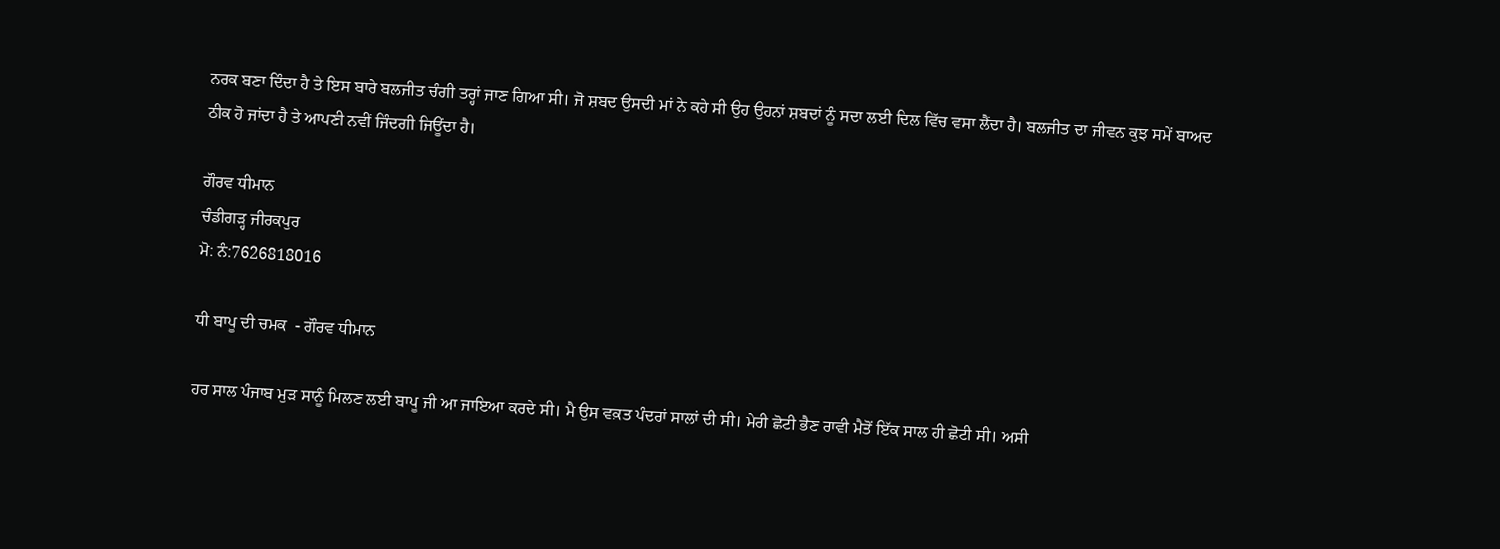ਨਰਕ ਬਣਾ ਦਿੰਦਾ ਹੈ ਤੇ ਇਸ ਬਾਰੇ ਬਲਜੀਤ ਚੰਗੀ ਤਰ੍ਹਾਂ ਜਾਣ ਗਿਆ ਸੀ। ਜੋ ਸ਼ਬਦ ਉਸਦੀ ਮਾਂ ਨੇ ਕਹੇ ਸੀ ਉਹ ਉਹਨਾਂ ਸ਼ਬਦਾਂ ਨੂੰ ਸਦਾ ਲਈ ਦਿਲ ਵਿੱਚ ਵਸਾ ਲੈਂਦਾ ਹੈ। ਬਲਜੀਤ ਦਾ ਜੀਵਨ ਕੁਝ ਸਮੇਂ ਬਾਅਦ ਠੀਕ ਹੋ ਜਾਂਦਾ ਹੈ ਤੇ ਆਪਣੀ ਨਵੀਂ ਜਿੰਦਗੀ ਜਿਊਂਦਾ ਹੈ।

ਗੌਰਵ ਧੀਮਾਨ
ਚੰਡੀਗੜ੍ਹ ਜੀਰਕਪੁਰ
ਮੋ: ਨੰ:7626818016

ਧੀ ਬਾਪੂ ਦੀ ਚਮਕ  - ਗੌਰਵ ਧੀਮਾਨ

ਹਰ ਸਾਲ ਪੰਜਾਬ ਮੁੜ ਸਾਨੂੰ ਮਿਲਣ ਲਈ ਬਾਪੂ ਜੀ ਆ ਜਾਇਆ ਕਰਦੇ ਸੀ। ਮੈ ਉਸ ਵਕ਼ਤ ਪੰਦਰਾਂ ਸਾਲਾਂ ਦੀ ਸੀ। ਮੇਰੀ ਛੋਟੀ ਭੈਣ ਰਾਵੀ ਮੈਤੋਂ ਇੱਕ ਸਾਲ ਹੀ ਛੋਟੀ ਸੀ। ਅਸੀ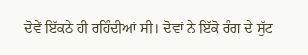ਦੋਵੇਂ ਇੱਕਠੇ ਹੀ ਰਹਿੰਦੀਆਂ ਸੀ। ਦੋਵਾਂ ਨੇ ਇੱਕੋ ਰੰਗ ਦੇ ਸੁੱਟ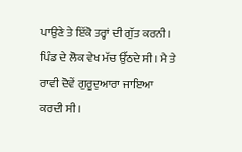ਪਾਉਣੇ ਤੇ ਇੱਕੋ ਤਰ੍ਹਾਂ ਦੀ ਗੁੱਤ ਕਰਨੀ। ਪਿੰਡ ਦੇ ਲੋਕ ਵੇਖ ਮੱਚ ਉੱਠਦੇ ਸੀ। ਮੈ ਤੇ ਰਾਵੀ ਦੋਵੇਂ ਗੁਰੂਦੁਆਰਾ ਜਾਇਆ ਕਰਦੀ ਸੀ।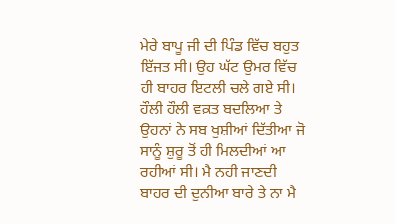ਮੇਰੇ ਬਾਪੂ ਜੀ ਦੀ ਪਿੰਡ ਵਿੱਚ ਬਹੁਤ ਇੱਜਤ ਸੀ। ਉਹ ਘੱਟ ਉਮਰ ਵਿੱਚ ਹੀ ਬਾਹਰ ਇਟਲੀ ਚਲੇ ਗਏ ਸੀ। ਹੌਲੀ ਹੌਲੀ ਵਕ਼ਤ ਬਦਲਿਆ ਤੇ ਉਹਨਾਂ ਨੇ ਸਬ ਖੁਸ਼ੀਆਂ ਦਿੱਤੀਆ ਜੋ ਸਾਨੂੰ ਸ਼ੁਰੂ ਤੋਂ ਹੀ ਮਿਲਦੀਆਂ ਆ ਰਹੀਆਂ ਸੀ। ਮੈ ਨਹੀ ਜਾਣਦੀ ਬਾਹਰ ਦੀ ਦੁਨੀਆ ਬਾਰੇ ਤੇ ਨਾ ਮੈ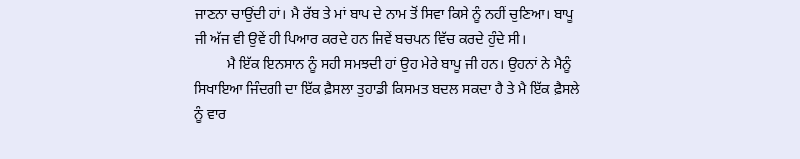ਜਾਣਨਾ ਚਾਉਂਦੀ ਹਾਂ। ਮੈ ਰੱਬ ਤੇ ਮਾਂ ਬਾਪ ਦੇ ਨਾਮ ਤੋਂ ਸਿਵਾ ਕਿਸੇ ਨੂੰ ਨਹੀਂ ਚੁਣਿਆ। ਬਾਪੂ ਜੀ ਅੱਜ ਵੀ ਉਵੇਂ ਹੀ ਪਿਆਰ ਕਰਦੇ ਹਨ ਜਿਵੇਂ ਬਚਪਨ ਵਿੱਚ ਕਰਦੇ ਹੁੰਦੇ ਸੀ।
         ਮੈ ਇੱਕ ਇਨਸਾਨ ਨੂੰ ਸਹੀ ਸਮਝਦੀ ਹਾਂ ਉਹ ਮੇਰੇ ਬਾਪੂ ਜੀ ਹਨ। ਉਹਨਾਂ ਨੇ ਮੈਨੂੰ ਸਿਖਾਇਆ ਜਿੰਦਗੀ ਦਾ ਇੱਕ ਫ਼ੈਸਲਾ ਤੁਹਾਡੀ ਕਿਸਮਤ ਬਦਲ ਸਕਦਾ ਹੈ ਤੇ ਮੈ ਇੱਕ ਫ਼ੈਸਲੇ ਨੂੰ ਵਾਰ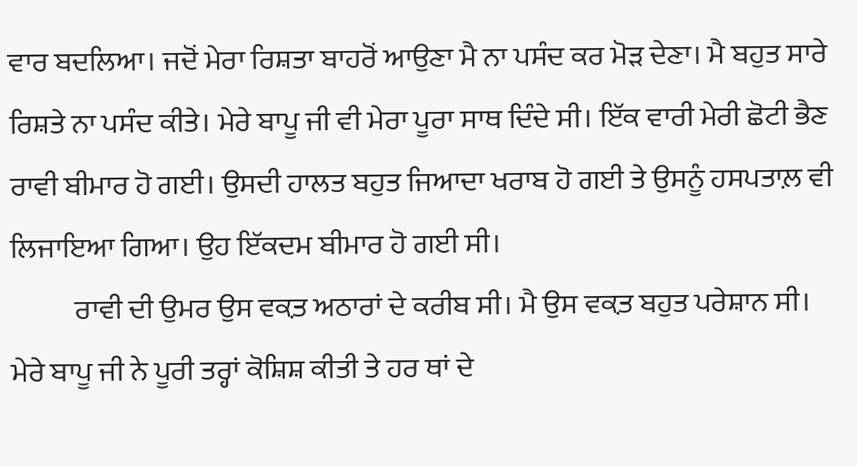ਵਾਰ ਬਦਲਿਆ। ਜਦੋਂ ਮੇਰਾ ਰਿਸ਼ਤਾ ਬਾਹਰੋਂ ਆਉਣਾ ਮੈ ਨਾ ਪਸੰਦ ਕਰ ਮੋੜ ਦੇਣਾ। ਮੈ ਬਹੁਤ ਸਾਰੇ ਰਿਸ਼ਤੇ ਨਾ ਪਸੰਦ ਕੀਤੇ। ਮੇਰੇ ਬਾਪੂ ਜੀ ਵੀ ਮੇਰਾ ਪੂਰਾ ਸਾਥ ਦਿੰਦੇ ਸੀ। ਇੱਕ ਵਾਰੀ ਮੇਰੀ ਛੋਟੀ ਭੈਣ ਰਾਵੀ ਬੀਮਾਰ ਹੋ ਗਈ। ਉਸਦੀ ਹਾਲਤ ਬਹੁਤ ਜਿਆਦਾ ਖਰਾਬ ਹੋ ਗਈ ਤੇ ਉਸਨੂੰ ਹਸਪਤਾਲ਼ ਵੀ ਲਿਜਾਇਆ ਗਿਆ। ਉਹ ਇੱਕਦਮ ਬੀਮਾਰ ਹੋ ਗਈ ਸੀ।
           ਰਾਵੀ ਦੀ ਉਮਰ ਉਸ ਵਕ਼ਤ ਅਠਾਰਾਂ ਦੇ ਕਰੀਬ ਸੀ। ਮੈ ਉਸ ਵਕ਼ਤ ਬਹੁਤ ਪਰੇਸ਼ਾਨ ਸੀ। ਮੇਰੇ ਬਾਪੂ ਜੀ ਨੇ ਪੂਰੀ ਤਰ੍ਹਾਂ ਕੋਸ਼ਿਸ਼ ਕੀਤੀ ਤੇ ਹਰ ਥਾਂ ਦੇ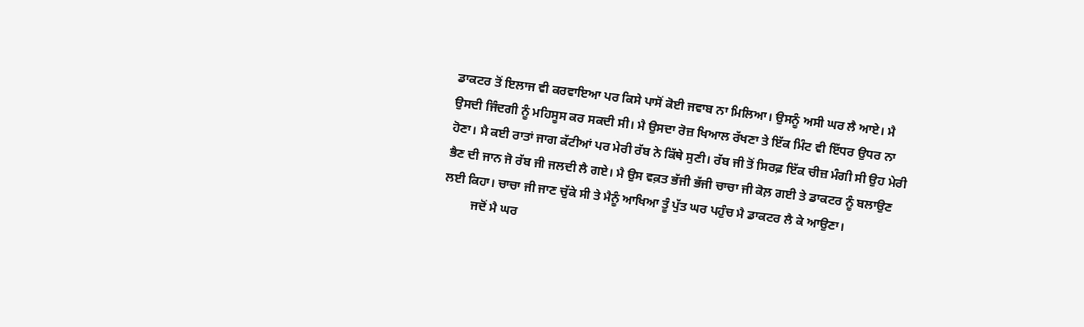ਡਾਕਟਰ ਤੋਂ ਇਲਾਜ ਵੀ ਕਰਵਾਇਆ ਪਰ ਕਿਸੇ ਪਾਸੋਂ ਕੋਈ ਜਵਾਬ ਨਾ ਮਿਲਿਆ। ਉਸਨੂੰ ਅਸੀ ਘਰ ਲੈ ਆਏ। ਮੈ ਉਸਦੀ ਜਿੰਦਗੀ ਨੂੰ ਮਹਿਸੂਸ ਕਰ ਸਕਦੀ ਸੀ। ਮੈ ਉਸਦਾ ਰੋਜ਼ ਖਿਆਲ ਰੱਖਣਾ ਤੇ ਇੱਕ ਮਿੰਟ ਵੀ ਇੱਧਰ ਉਧਰ ਨਾ ਹੋਣਾ। ਮੈ ਕਈ ਰਾਤਾਂ ਜਾਗ ਕੱਟੀਆਂ ਪਰ ਮੇਰੀ ਰੱਬ ਨੇ ਕਿੱਥੇ ਸੁਣੀ। ਰੱਬ ਜੀ ਤੋਂ ਸਿਰਫ਼ ਇੱਕ ਚੀਜ਼ ਮੰਗੀ ਸੀ ਉਹ ਮੇਰੀ ਭੈਣ ਦੀ ਜਾਨ ਜੋ ਰੱਬ ਜੀ ਜਲਦੀ ਲੈ ਗਏ। ਮੈ ਉਸ ਵਕ਼ਤ ਭੱਜੀ ਭੱਜੀ ਚਾਚਾ ਜੀ ਕੋਲ਼ ਗਈ ਤੇ ਡਾਕਟਰ ਨੂੰ ਬਲਾਉਣ ਲਈ ਕਿਹਾ। ਚਾਚਾ ਜੀ ਜਾਣ ਚੁੱਕੇ ਸੀ ਤੇ ਮੈਨੂੰ ਆਖਿਆ ਤੂੰ ਪੁੱਤ ਘਰ ਪਹੁੰਚ ਮੈ ਡਾਕਟਰ ਲੈ ਕੇ ਆਉਣਾ।
         ਜਦੋਂ ਮੈ ਘਰ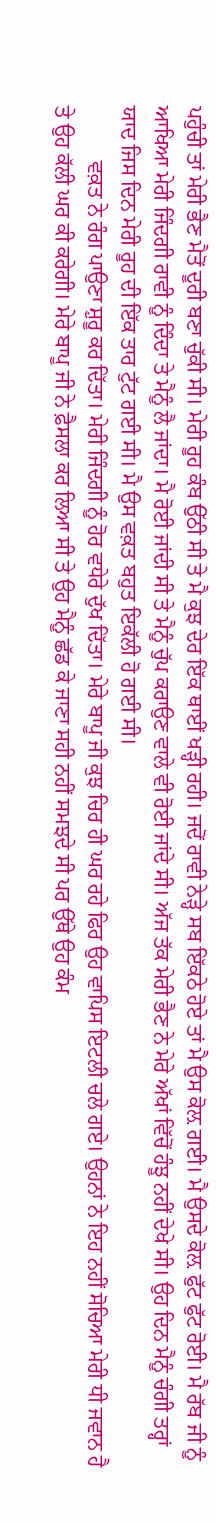ਪਹੁੰਚੀ ਤਾਂ ਮੇਰੀ ਭੈਣ ਮੈਤੋਂ ਦੂਰੀ ਬਣਾ ਚੁੱਕੀ ਸੀ। ਮੇਰੀ ਰੂਹ ਕੰਬ ਉੱਠੀ ਸੀ ਤੇ ਮੈ ਕੁਝ ਦੇਰ ਇੱਕ ਥਾਈਂ ਖੜ੍ਹੀ ਰਹੀ। ਜਦੋਂ ਰਾਵੀ ਨੇੜ੍ਹੇ ਸਬ ਇੱਕਠੇ ਹੋਏ ਤਾਂ ਮੈ ਉਸ ਕੋਲ਼ ਗਈ। ਮੈ ਉਸਦੇ ਕੋਲ਼ ਫੁੱਟ ਫੁੱਟ ਰੋਈ। ਮੈ ਰੱਬ ਜੀ ਨੂੰ ਆਖਿਆ ਮੇਰੀ ਜਿੰਦਗੀ ਰਾਵੀ ਨੂੰ ਦਿੰਦਾ ਤੇ ਮੈਨੂੰ ਲੈ ਜਾਂਦਾ। ਮੈ ਰੋਈ ਜਾਂਦੀ ਸੀ ਤੇ ਮੈਨੂੰ ਚੁੱਪ ਕਰਾਉਣ ਵਾਲੇ ਵੀ ਰੋਈ ਜਾਂਦੇ ਸੀ। ਅੱਜ ਤੱਕ ਮੇਰੀ ਭੈਣ ਨੇ ਮੇਰੇ ਅੱਖਾਂ ਵਿੱਚੋਂ ਹੰਝੂ ਨਹੀਂ ਦੇਖੇ ਸੀ। ਉਹ ਦਿਨ ਮੈਨੂੰ ਚੰਗੀ ਤਰ੍ਹਾਂ ਯਾਦ ਜਿਸ ਦਿਨ ਮੇਰੀ ਰੂਹ ਦੀ ਇੱਕ ਤਾਰ ਟੁੱਟ ਗਈ ਸੀ। ਮੈ ਉਸ ਵਕ਼ਤ ਬਹੁਤ ਇਕੱਲੀ ਹੋ ਗਈ ਸੀ।
          ਵਕ਼ਤ ਨੇ ਰੰਗ ਪਾਉਣਾ ਸ਼ੁਰੂ ਕਰ ਦਿੱਤਾ। ਮੇਰੀ ਜਿੰਦਗੀ ਨੂੰ ਹੋਰ ਵਧੇਰੇ ਦੁੱਖ ਦਿੱਤਾ। ਮੇਰੇ ਬਾਪੂ ਜੀ ਕੁਝ ਚਿਰ ਹੀ ਘਰ ਰਹੇ ਫਿਰ ਉਹ ਵਾਪਿਸ ਇਟਲੀ ਚਲੇ ਗਏ। ਉਹਨਾਂ ਨੇ ਇਹ ਨਹੀਂ ਸੋਚਿਆ ਮੇਰੀ ਧੀ ਜਵਾਨ ਹੈ ਤੇ ਉਹ ਕੱਲੀ ਘਰ ਕੀ ਕਰੇਗੀ। ਮੇਰੇ ਬਾਪੂ ਜੀ ਨੇ ਫ਼ੈਸਲਾ ਕਰ ਲਿਆ ਸੀ ਤੇ ਉਹ ਮੈਨੂੰ ਛੱਡ ਕੇ ਜਾਣਾ ਸਹੀ ਨਹੀਂ ਸਮਝਦੇ ਸੀ ਪਰ ਉੱਥੇ ਉਹ ਕੰਮ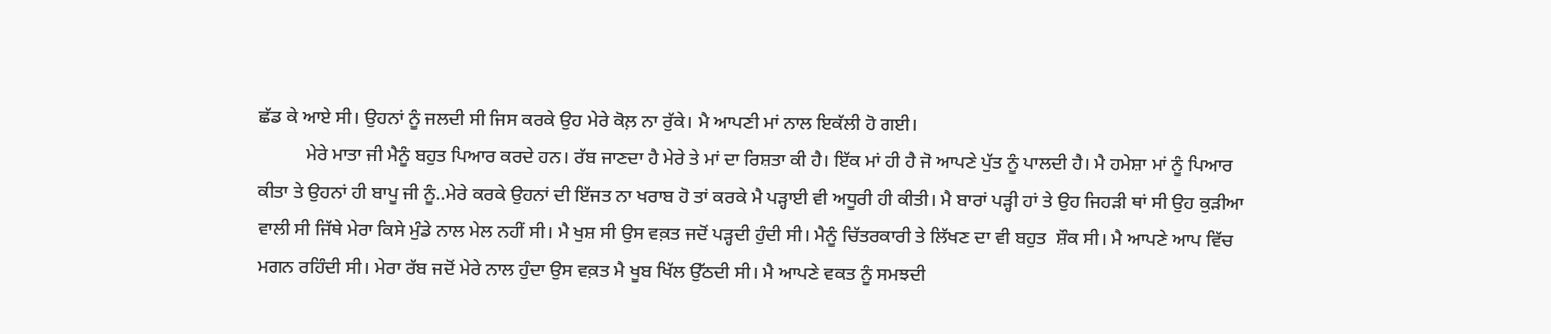ਛੱਡ ਕੇ ਆਏ ਸੀ। ਉਹਨਾਂ ਨੂੰ ਜਲਦੀ ਸੀ ਜਿਸ ਕਰਕੇ ਉਹ ਮੇਰੇ ਕੋਲ਼ ਨਾ ਰੁੱਕੇ। ਮੈ ਆਪਣੀ ਮਾਂ ਨਾਲ ਇਕੱਲੀ ਹੋ ਗਈ।
          ਮੇਰੇ ਮਾਤਾ ਜੀ ਮੈਨੂੰ ਬਹੁਤ ਪਿਆਰ ਕਰਦੇ ਹਨ। ਰੱਬ ਜਾਣਦਾ ਹੈ ਮੇਰੇ ਤੇ ਮਾਂ ਦਾ ਰਿਸ਼ਤਾ ਕੀ ਹੈ। ਇੱਕ ਮਾਂ ਹੀ ਹੈ ਜੋ ਆਪਣੇ ਪੁੱਤ ਨੂੰ ਪਾਲਦੀ ਹੈ। ਮੈ ਹਮੇਸ਼ਾ ਮਾਂ ਨੂੰ ਪਿਆਰ ਕੀਤਾ ਤੇ ਉਹਨਾਂ ਹੀ ਬਾਪੂ ਜੀ ਨੂੰ..ਮੇਰੇ ਕਰਕੇ ਉਹਨਾਂ ਦੀ ਇੱਜਤ ਨਾ ਖਰਾਬ ਹੋ ਤਾਂ ਕਰਕੇ ਮੈ ਪੜ੍ਹਾਈ ਵੀ ਅਧੂਰੀ ਹੀ ਕੀਤੀ। ਮੈ ਬਾਰਾਂ ਪੜ੍ਹੀ ਹਾਂ ਤੇ ਉਹ ਜਿਹੜੀ ਥਾਂ ਸੀ ਉਹ ਕੁੜੀਆ ਵਾਲੀ ਸੀ ਜਿੱਥੇ ਮੇਰਾ ਕਿਸੇ ਮੁੰਡੇ ਨਾਲ ਮੇਲ ਨਹੀਂ ਸੀ। ਮੈ ਖੁਸ਼ ਸੀ ਉਸ ਵਕ਼ਤ ਜਦੋਂ ਪੜ੍ਹਦੀ ਹੁੰਦੀ ਸੀ। ਮੈਨੂੰ ਚਿੱਤਰਕਾਰੀ ਤੇ ਲਿੱਖਣ ਦਾ ਵੀ ਬਹੁਤ  ਸ਼ੌਕ ਸੀ। ਮੈ ਆਪਣੇ ਆਪ ਵਿੱਚ ਮਗਨ ਰਹਿੰਦੀ ਸੀ। ਮੇਰਾ ਰੱਬ ਜਦੋਂ ਮੇਰੇ ਨਾਲ ਹੁੰਦਾ ਉਸ ਵਕ਼ਤ ਮੈ ਖੂਬ ਖਿੱਲ ਉੱਠਦੀ ਸੀ। ਮੈ ਆਪਣੇ ਵਕਤ ਨੂੰ ਸਮਝਦੀ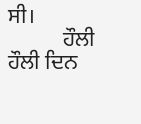ਸੀ।
          ਹੌਲੀ ਹੌਲੀ ਦਿਨ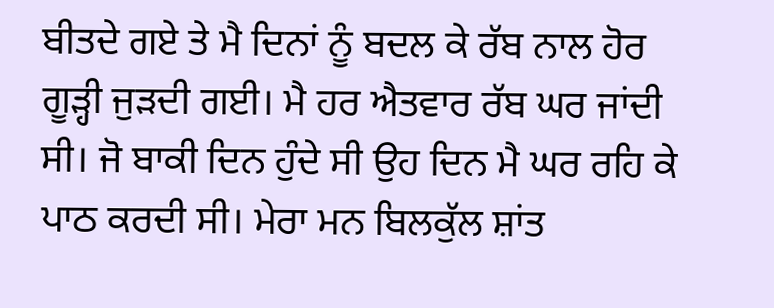ਬੀਤਦੇ ਗਏ ਤੇ ਮੈ ਦਿਨਾਂ ਨੂੰ ਬਦਲ ਕੇ ਰੱਬ ਨਾਲ ਹੋਰ ਗੂੜ੍ਹੀ ਜੁੜਦੀ ਗਈ। ਮੈ ਹਰ ਐਤਵਾਰ ਰੱਬ ਘਰ ਜਾਂਦੀ ਸੀ। ਜੋ ਬਾਕੀ ਦਿਨ ਹੁੰਦੇ ਸੀ ਉਹ ਦਿਨ ਮੈ ਘਰ ਰਹਿ ਕੇ ਪਾਠ ਕਰਦੀ ਸੀ। ਮੇਰਾ ਮਨ ਬਿਲਕੁੱਲ ਸ਼ਾਂਤ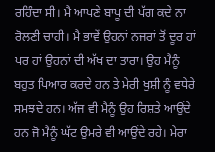ਰਹਿੰਦਾ ਸੀ। ਮੈ ਆਪਣੇ ਬਾਪੂ ਦੀ ਪੱਗ ਕਦੇ ਨਾ ਰੋਲਣੀ ਚਾਹੀ। ਮੈ ਭਾਵੇਂ ਉਹਨਾਂ ਨਜਰਾਂ ਤੋਂ ਦੂਰ ਹਾਂ ਪਰ ਹਾਂ ਉਹਨਾਂ ਦੀ ਅੱਖ ਦਾ ਤਾਰਾ। ਉਹ ਮੈਨੂੰ  ਬਹੁਤ ਪਿਆਰ ਕਰਦੇ ਹਨ ਤੇ ਮੇਰੀ ਖੁਸ਼ੀ ਨੂੰ ਵਧੇਰੇ ਸਮਝਦੇ ਹਨ। ਅੱਜ ਵੀ ਮੈਨੂੰ ਉਹ ਰਿਸ਼ਤੇ ਆਉਂਦੇ ਹਨ ਜੋ ਮੈਨੂੰ ਘੱਟ ਉਮਰੇ ਵੀ ਆਉਂਦੇ ਰਹੇ। ਮੇਰਾ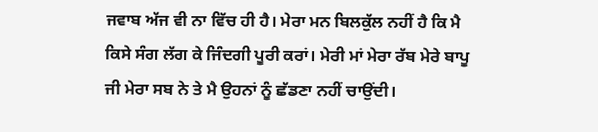ਜਵਾਬ ਅੱਜ ਵੀ ਨਾ ਵਿੱਚ ਹੀ ਹੈ। ਮੇਰਾ ਮਨ ਬਿਲਕੁੱਲ ਨਹੀਂ ਹੈ ਕਿ ਮੈ ਕਿਸੇ ਸੰਗ ਲੱਗ ਕੇ ਜਿੰਦਗੀ ਪੂਰੀ ਕਰਾਂ। ਮੇਰੀ ਮਾਂ ਮੇਰਾ ਰੱਬ ਮੇਰੇ ਬਾਪੂ ਜੀ ਮੇਰਾ ਸਬ ਨੇ ਤੇ ਮੈ ਉਹਨਾਂ ਨੂੰ ਛੱਡਣਾ ਨਹੀਂ ਚਾਉਂਦੀ।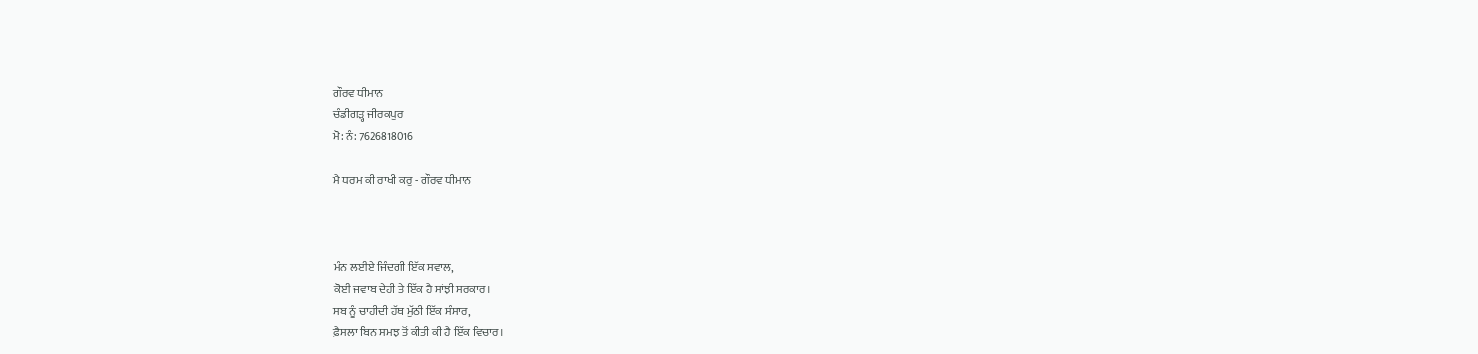ਗੌਰਵ ਧੀਮਾਨ
ਚੰਡੀਗੜ੍ਹ ਜੀਰਕਪੁਰ
ਮੋ: ਨੰ: 7626818016

ਮੈ ਧਰਮ ਕੀ ਰਾਖੀ ਕਰੁ - ਗੌਰਵ ਧੀਮਾਨ



ਮੰਨ ਲਈਏ ਜਿੰਦਗੀ ਇੱਕ ਸਵਾਲ,
ਕੋਈ ਜਵਾਬ ਦੇਹੀ ਤੇ ਇੱਕ ਹੈ ਸਾਂਝੀ ਸਰਕਾਰ।
ਸਬ ਨੂੰ ਚਾਹੀਦੀ ਹੱਥ ਮੁੱਠੀ ਇੱਕ ਸੰਸਾਰ,
ਫ਼ੈਸਲਾ ਬਿਨ ਸਮਝ ਤੋਂ ਕੀਤੀ ਕੀ ਹੈ ਇੱਕ ਵਿਚਾਰ।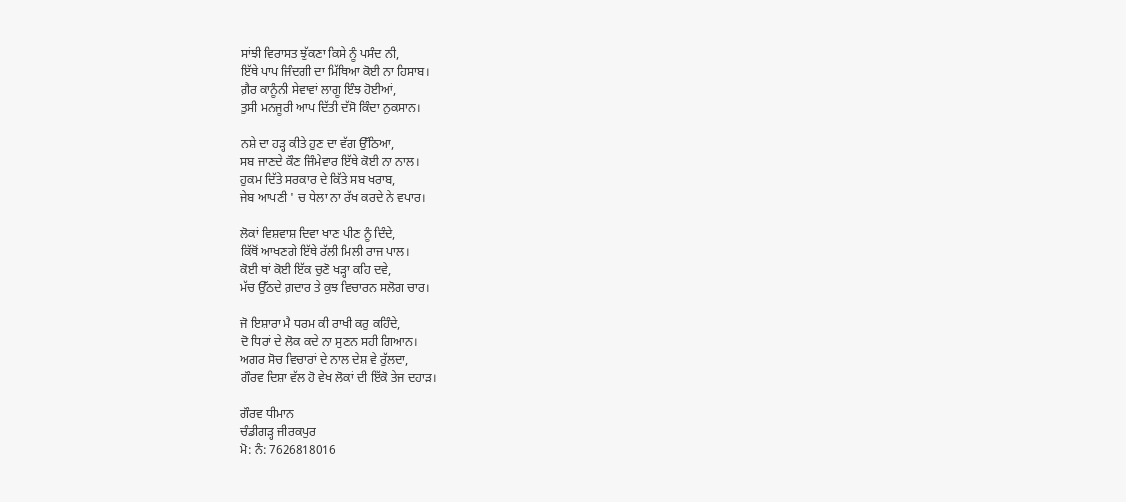ਸਾਂਝੀ ਵਿਰਾਸਤ ਝੁੱਕਣਾ ਕਿਸੇ ਨੂੰ ਪਸੰਦ ਨੀ,
ਇੱਥੇ ਪਾਪ ਜਿੰਦਗੀ ਦਾ ਮਿੱਥਿਆ ਕੋਈ ਨਾ ਹਿਸਾਬ।
ਗ਼ੈਰ ਕਾਨੂੰਨੀ ਸੇਵਾਵਾਂ ਲਾਗੂ ਇੰਝ ਹੋਈਆਂ,
ਤੁਸੀ ਮਨਜੂਰੀ ਆਪ ਦਿੱਤੀ ਦੱਸੋ ਕਿੰਦਾ ਨੁਕਸਾਨ।

ਨਸ਼ੇ ਦਾ ਹੜ੍ਹ ਕੀਤੇ ਹੁਣ ਦਾ ਵੱਗ ਉੱਠਿਆ,
ਸਬ ਜਾਣਦੇ ਕੌਣ ਜਿੰਮੇਵਾਰ ਇੱਥੇ ਕੋਈ ਨਾ ਨਾਲ।
ਹੁਕਮ ਦਿੱਤੇ ਸਰਕਾਰ ਦੇ ਕਿੱਤੇ ਸਬ ਖਰਾਬ,
ਜੇਬ ਆਪਣੀ ' ਚ ਧੇਲਾ ਨਾ ਰੱਖ ਕਰਦੇ ਨੇ ਵਪਾਰ।

ਲੋਕਾਂ ਵਿਸ਼ਵਾਸ਼ ਦਿਵਾ ਖਾਣ ਪੀਣ ਨੂੰ ਦਿੰਦੇ,
ਕਿੱਥੋਂ ਆਖਣਗੇ ਇੱਥੇ ਰੱਲੀ ਮਿਲੀ ਰਾਜ ਪਾਲ।
ਕੋਈ ਥਾਂ ਕੋਈ ਇੱਕ ਚੁਣੋ ਖੜ੍ਹਾ ਕਹਿ ਦਵੇ,
ਮੱਚ ਉੱਠਦੇ ਗ਼ਦਾਰ ਤੇ ਕੁਝ ਵਿਚਾਰਨ ਸਲੋਗ ਚਾਰ।

ਜੋ ਇਸ਼ਾਰਾ ਮੈ ਧਰਮ ਕੀ ਰਾਖੀ ਕਰੁ ਕਹਿੰਦੇ,
ਦੋ ਧਿਰਾਂ ਦੇ ਲੋਕ ਕਦੇ ਨਾ ਸੁਣਨ ਸਹੀ ਗਿਆਨ।
ਅਗਰ ਸੋਚ ਵਿਚਾਰਾਂ ਦੇ ਨਾਲ ਦੇਸ਼ ਵੇ ਰੁੱਲਦਾ,
ਗੌਰਵ ਦਿਸ਼ਾ ਵੱਲ ਹੋ ਵੇਖ ਲੋਕਾਂ ਦੀ ਇੱਕੋ ਤੇਜ ਦਹਾੜ।

ਗੌਰਵ ਧੀਮਾਨ
ਚੰਡੀਗੜ੍ਹ ਜੀਰਕਪੁਰ
ਮੋ: ਨੰ: 7626818016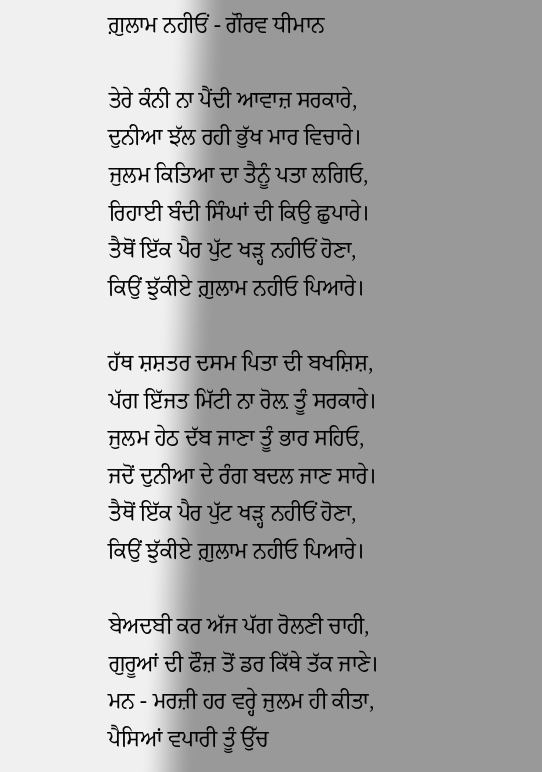ਗ਼ੁਲਾਮ ਨਹੀਓਂ - ਗੌਰਵ ਧੀਮਾਨ

ਤੇਰੇ ਕੰਨੀ ਨਾ ਪੈਂਦੀ ਆਵਾਜ਼ ਸਰਕਾਰੇ,
ਦੁਨੀਆ ਝੱਲ ਰਹੀ ਭੁੱਖ ਮਾਰ ਵਿਚਾਰੇ।
ਜੁਲਮ ਕਿਤਿਆ ਦਾ ਤੈਨੂੰ ਪਤਾ ਲਗਿਓ,
ਰਿਹਾਈ ਬੰਦੀ ਸਿੰਘਾਂ ਦੀ ਕਿਉ ਛੁਪਾਰੇ।
ਤੈਥੋਂ ਇੱਕ ਪੈਰ ਪੁੱਟ ਖੜ੍ਹ ਨਹੀਓਂ ਹੋਣਾ,
ਕਿਉਂ ਝੁੱਕੀਏ ਗ਼ੁਲਾਮ ਨਹੀਓ ਪਿਆਰੇ।

ਹੱਥ ਸ਼ਸ਼ਤਰ ਦਸਮ ਪਿਤਾ ਦੀ ਬਖਸ਼ਿਸ਼,
ਪੱਗ ਇੱਜਤ ਮਿੱਟੀ ਨਾ ਰੋਲ਼ ਤੂੰ ਸਰਕਾਰੇ।
ਜੁਲਮ ਹੇਠ ਦੱਬ ਜਾਣਾ ਤੂੰ ਭਾਰ ਸਹਿਓ,
ਜਦੋਂ ਦੁਨੀਆ ਦੇ ਰੰਗ ਬਦਲ ਜਾਣ ਸਾਰੇ।
ਤੈਥੋਂ ਇੱਕ ਪੈਰ ਪੁੱਟ ਖੜ੍ਹ ਨਹੀਓਂ ਹੋਣਾ,
ਕਿਉਂ ਝੁੱਕੀਏ ਗ਼ੁਲਾਮ ਨਹੀਓ ਪਿਆਰੇ।

ਬੇਅਦਬੀ ਕਰ ਅੱਜ ਪੱਗ ਰੋਲਣੀ ਚਾਹੀ,
ਗੁਰੂਆਂ ਦੀ ਫੌਜ਼ ਤੋਂ ਡਰ ਕਿੱਥੇ ਤੱਕ ਜਾਣੇ।
ਮਨ - ਮਰਜ਼ੀ ਹਰ ਵਰ੍ਹੇ ਜੁਲਮ ਹੀ ਕੀਤਾ,
ਪੈਸਿਆਂ ਵਪਾਰੀ ਤੂੰ ਉੱਚ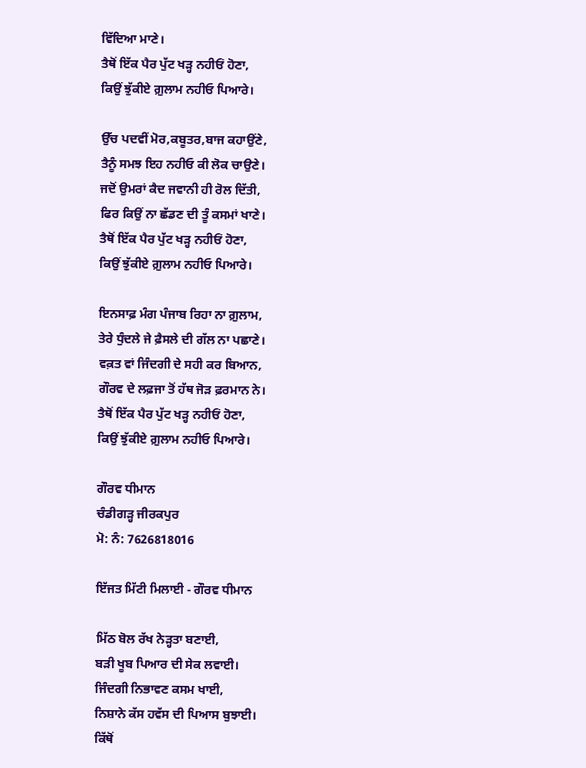ਵਿੱਦਿਆ ਮਾਣੇ।
ਤੈਥੋਂ ਇੱਕ ਪੈਰ ਪੁੱਟ ਖੜ੍ਹ ਨਹੀਓਂ ਹੋਣਾ,
ਕਿਉਂ ਝੁੱਕੀਏ ਗ਼ੁਲਾਮ ਨਹੀਓ ਪਿਆਰੇ।

ਉੱਚ ਪਦਵੀਂ ਮੋਰ,ਕਬੂਤਰ,ਬਾਜ ਕਹਾਉਂਣੇ,
ਤੈਨੂੰ ਸਮਝ ਇਹ ਨਹੀਓ ਕੀ ਲੋਕ ਚਾਉਣੇ।
ਜਦੋਂ ਉਮਰਾਂ ਕੈਦ ਜਵਾਨੀ ਹੀ ਰੋਲ ਦਿੱਤੀ,
ਫਿਰ ਕਿਉਂ ਨਾ ਛੱਡਣ ਦੀ ਤੂੰ ਕਸਮਾਂ ਖਾਣੇ।
ਤੈਥੋਂ ਇੱਕ ਪੈਰ ਪੁੱਟ ਖੜ੍ਹ ਨਹੀਓਂ ਹੋਣਾ,
ਕਿਉਂ ਝੁੱਕੀਏ ਗ਼ੁਲਾਮ ਨਹੀਓ ਪਿਆਰੇ।

ਇਨਸਾਫ਼ ਮੰਗ ਪੰਜਾਬ ਰਿਹਾ ਨਾ ਗ਼ੁਲਾਮ,
ਤੇਰੇ ਧੁੰਦਲੇ ਜੇ ਫ਼ੈਸਲੇ ਦੀ ਗੱਲ ਨਾ ਪਛਾਣੇ।
ਵਕ਼ਤ ਵਾਂ ਜਿੰਦਗੀ ਦੇ ਸਹੀ ਕਰ ਬਿਆਨ,
ਗੌਰਵ ਦੇ ਲਫ਼ਜਾ ਤੋਂ ਹੱਥ ਜੋੜ ਫ਼ਰਮਾਨ ਨੇ।
ਤੈਥੋਂ ਇੱਕ ਪੈਰ ਪੁੱਟ ਖੜ੍ਹ ਨਹੀਓਂ ਹੋਣਾ,
ਕਿਉਂ ਝੁੱਕੀਏ ਗ਼ੁਲਾਮ ਨਹੀਓ ਪਿਆਰੇ।

ਗੌਰਵ ਧੀਮਾਨ
ਚੰਡੀਗੜ੍ਹ ਜੀਰਕਪੁਰ
ਮੋ: ਨੰ: 7626818016

ਇੱਜਤ ਮਿੱਟੀ ਮਿਲਾਈ - ਗੌਰਵ ਧੀਮਾਨ

ਮਿੱਠ ਬੋਲ ਰੱਖ ਨੇੜ੍ਹਤਾ ਬਣਾਈ,
ਬੜੀ ਖੂਬ ਪਿਆਰ ਦੀ ਸੇਕ ਲਵਾਈ।
ਜਿੰਦਗੀ ਨਿਭਾਵਣ ਕਸਮ ਖਾਈ,
ਨਿਸ਼ਾਨੇ ਕੱਸ ਹਵੱਸ ਦੀ ਪਿਆਸ ਬੁਝਾਈ।
ਕਿੱਥੋਂ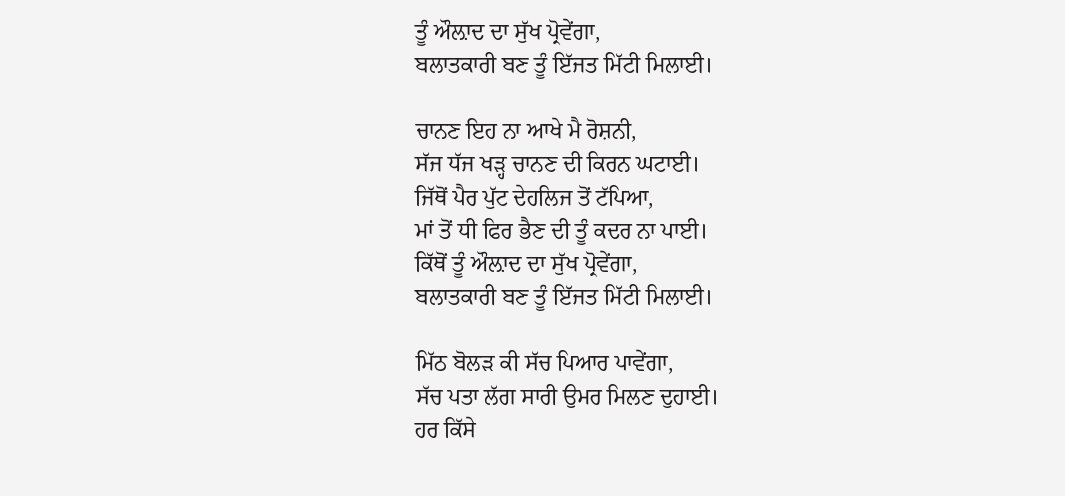ਤੂੰ ਔਲ਼ਾਦ ਦਾ ਸੁੱਖ ਪ੍ਰੋਵੇਂਗਾ,
ਬਲਾਤਕਾਰੀ ਬਣ ਤੂੰ ਇੱਜਤ ਮਿੱਟੀ ਮਿਲਾਈ।

ਚਾਨਣ ਇਹ ਨਾ ਆਖੇ ਮੈ ਰੋਸ਼ਨੀ,
ਸੱਜ ਧੱਜ ਖੜ੍ਹ ਚਾਨਣ ਦੀ ਕਿਰਨ ਘਟਾਈ।
ਜਿੱਥੋਂ ਪੈਰ ਪੁੱਟ ਦੇਹਲਿਜ ਤੋਂ ਟੱਪਿਆ,
ਮਾਂ ਤੋਂ ਧੀ ਫਿਰ ਭੈਣ ਦੀ ਤੂੰ ਕਦਰ ਨਾ ਪਾਈ।
ਕਿੱਥੋਂ ਤੂੰ ਔਲ਼ਾਦ ਦਾ ਸੁੱਖ ਪ੍ਰੋਵੇਂਗਾ,
ਬਲਾਤਕਾਰੀ ਬਣ ਤੂੰ ਇੱਜਤ ਮਿੱਟੀ ਮਿਲਾਈ।

ਮਿੱਠ ਬੋਲੜ ਕੀ ਸੱਚ ਪਿਆਰ ਪਾਵੇਂਗਾ,
ਸੱਚ ਪਤਾ ਲੱਗ ਸਾਰੀ ਉਮਰ ਮਿਲਣ ਦੁਹਾਈ।
ਹਰ ਕਿੱਸੇ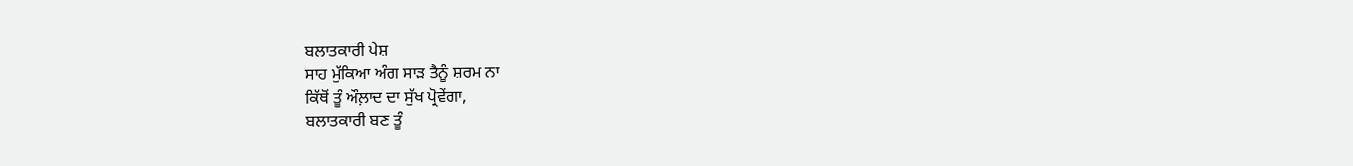ਬਲਾਤਕਾਰੀ ਪੇਸ਼
ਸਾਹ ਮੁੱਕਿਆ ਅੰਗ ਸਾੜ ਤੈਨੂੰ ਸ਼ਰਮ ਨਾ
ਕਿੱਥੋਂ ਤੂੰ ਔਲ਼ਾਦ ਦਾ ਸੁੱਖ ਪ੍ਰੋਵੇਂਗਾ,
ਬਲਾਤਕਾਰੀ ਬਣ ਤੂੰ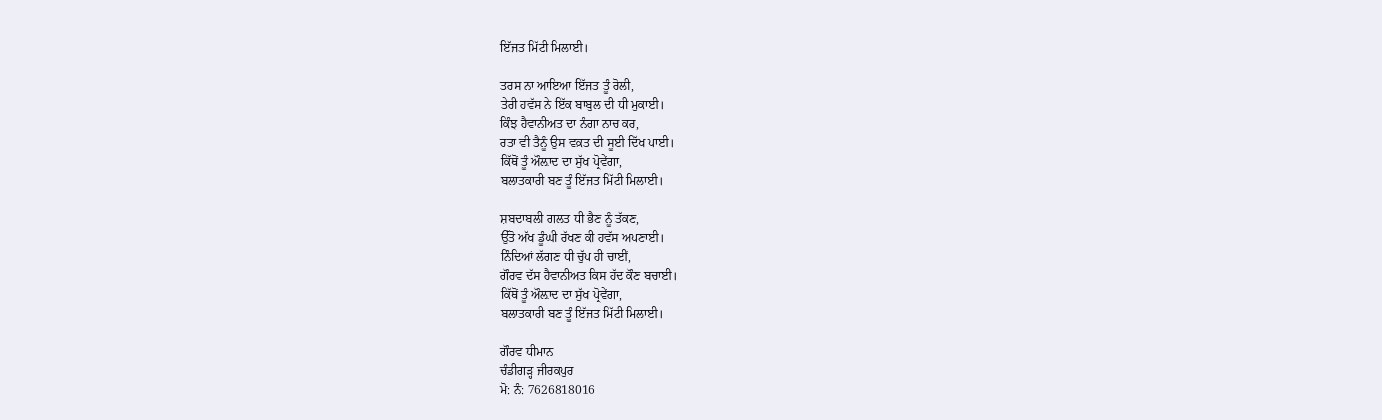ਇੱਜਤ ਮਿੱਟੀ ਮਿਲਾਈ।

ਤਰਸ ਨਾ ਆਇਆ ਇੱਜਤ ਤੂੰ ਰੋਲੀ,
ਤੇਰੀ ਹਵੱਸ ਨੇ ਇੱਕ ਬਾਬੁਲ ਦੀ ਧੀ ਮੁਕਾਈ।
ਕਿੰਝ ਹੈਵਾਨੀਅਤ ਦਾ ਨੰਗਾ ਨਾਚ ਕਰ,
ਰਤਾ ਵੀ ਤੈਨੂੰ ਉਸ ਵਕ਼ਤ ਦੀ ਸੂਈ ਦਿੱਖ ਪਾਈ।
ਕਿੱਥੋਂ ਤੂੰ ਔਲ਼ਾਦ ਦਾ ਸੁੱਖ ਪ੍ਰੋਵੇਂਗਾ,
ਬਲਾਤਕਾਰੀ ਬਣ ਤੂੰ ਇੱਜਤ ਮਿੱਟੀ ਮਿਲਾਈ।

ਸ਼ਬਦਾਬਲੀ ਗਲਤ ਧੀ ਭੈਣ ਨੂੰ ਤੱਕਣ,
ਉੱਤੋ ਅੱਖ ਡੂੰਘੀ ਰੱਖਣ ਕੀ ਹਵੱਸ ਅਪਣਾਈ।
ਨਿੰਦਿਆਂ ਲੱਗਣ ਧੀ ਚੁੱਪ ਹੀ ਚਾਈਂ,
ਗੌਰਵ ਦੱਸ ਹੈਵਾਨੀਅਤ ਕਿਸ ਹੱਦ ਕੌਣ ਬਚਾਈ।
ਕਿੱਥੋਂ ਤੂੰ ਔਲ਼ਾਦ ਦਾ ਸੁੱਖ ਪ੍ਰੋਵੇਂਗਾ,
ਬਲਾਤਕਾਰੀ ਬਣ ਤੂੰ ਇੱਜਤ ਮਿੱਟੀ ਮਿਲਾਈ।

ਗੌਰਵ ਧੀਮਾਨ
ਚੰਡੀਗੜ੍ਹ ਜੀਰਕਪੁਰ
ਮੋ: ਨੰ: 7626818016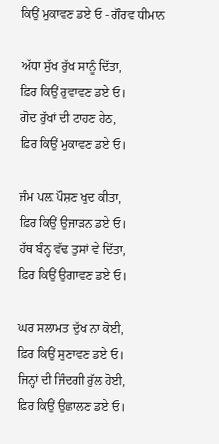ਕਿਉਂ ਮੁਕਾਵਣ ਡਏ ਓ - ਗੌਰਵ ਧੀਮਾਨ

ਅੱਧਾ ਸੁੱਖ ਰੁੱਖ ਸਾਨੂੰ ਦਿੱਤਾ,
ਫ਼ਿਰ ਕਿਉਂ ਰੁਵਾਵਣ ਡਏ ਓ।
ਗੋਦ ਰੁੱਖਾਂ ਦੀ ਟਾਹਣ ਹੇਠ,
ਫ਼ਿਰ ਕਿਉਂ ਮੁਕਾਵਣ ਡਏ ਓ।

ਜੰਮ ਪਲ਼ ਪੌਸ਼ਣ ਖੁਦ ਕੀਤਾ,
ਫ਼ਿਰ ਕਿਉਂ ਉਜਾੜਨ ਡਏ ਓ।
ਹੱਥ ਬੰਨ੍ਹ ਵੱਢ ਤੁਸਾਂ ਵੇ ਦਿੱਤਾ,
ਫ਼ਿਰ ਕਿਉਂ ਉਗਾਵਣ ਡਏ ਓ।

ਘਰ ਸਲਾਮਤ ਦੁੱਖ ਨਾ ਕੋਈ,
ਫ਼ਿਰ ਕਿਉਂ ਸੁਣਾਵਣ ਡਏ ਓ।
ਜਿਨ੍ਹਾਂ ਦੀ ਜਿੰਦਗੀ ਰੁੱਲ ਹੋਈ,
ਫ਼ਿਰ ਕਿਉਂ ਉਛਾਲਣ ਡਏ ਓ।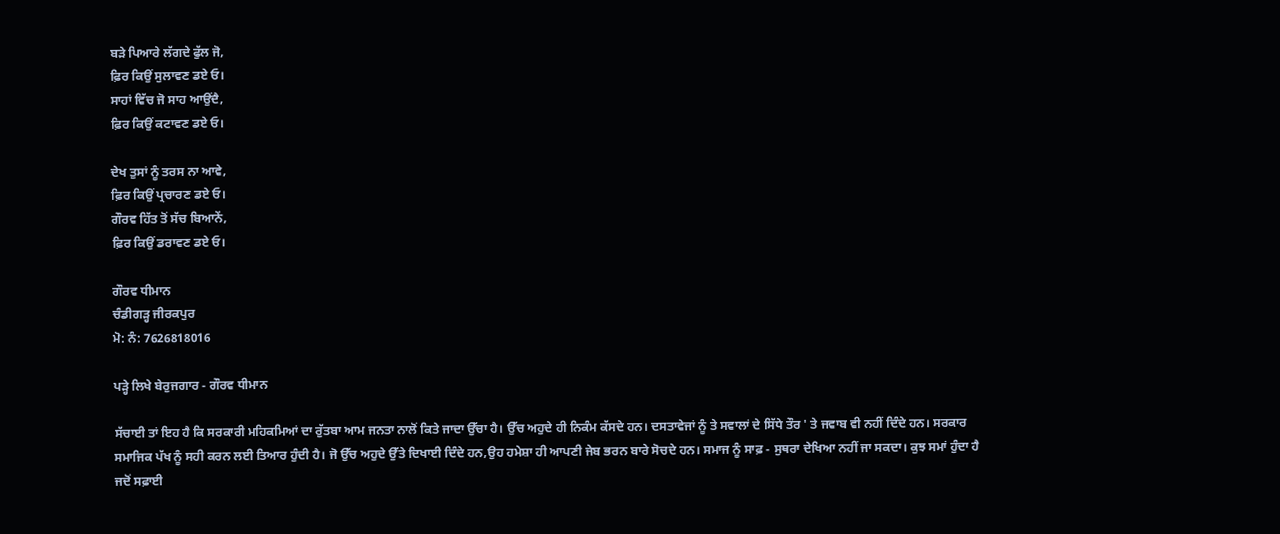ਬੜੇ ਪਿਆਰੇ ਲੱਗਦੇ ਫੁੱਲ ਜੋ,
ਫ਼ਿਰ ਕਿਉਂ ਸੁਲਾਵਣ ਡਏ ਓ।
ਸਾਹਾਂ ਵਿੱਚ ਜੋ ਸਾਹ ਆਉਂਦੈ,
ਫ਼ਿਰ ਕਿਉਂ ਕਟਾਵਣ ਡਏ ਓ।

ਦੇਖ ਤੁਸਾਂ ਨੂੰ ਤਰਸ ਨਾ ਆਵੇ,
ਫ਼ਿਰ ਕਿਉਂ ਪ੍ਰਚਾਰਣ ਡਏ ਓ।
ਗੌਰਵ ਹਿੱਤ ਤੋਂ ਸੱਚ ਬਿਆਨੇਂ,
ਫ਼ਿਰ ਕਿਉਂ ਡਰਾਵਣ ਡਏ ਓ।

ਗੌਰਵ ਧੀਮਾਨ
ਚੰਡੀਗੜ੍ਹ ਜੀਰਕਪੁਰ
ਮੋ: ਨੰ: 7626818016

ਪੜ੍ਹੇ ਲਿਖੇ ਬੇਰੁਜਗਾਰ - ਗੌਰਵ ਧੀਮਾਨ

ਸੱਚਾਈ ਤਾਂ ਇਹ ਹੈ ਕਿ ਸਰਕਾਰੀ ਮਹਿਕਮਿਆਂ ਦਾ ਰੁੱਤਬਾ ਆਮ ਜਨਤਾ ਨਾਲੋਂ ਕਿਤੇ ਜਾਦਾ ਉੱਚਾ ਹੈ। ਉੱਚ ਅਹੁਦੇ ਹੀ ਨਿਕੰਮ ਕੱਸਦੇ ਹਨ। ਦਸਤਾਵੇਜਾਂ ਨੂੰ ਤੇ ਸਵਾਲਾਂ ਦੇ ਸਿੱਧੇ ਤੌਰ ' ਤੇ ਜਵਾਬ ਵੀ ਨਹੀਂ ਦਿੰਦੇ ਹਨ। ਸਰਕਾਰ ਸਮਾਜਿਕ ਪੱਖ ਨੂੰ ਸਹੀ ਕਰਨ ਲਈ ਤਿਆਰ ਹੁੰਦੀ ਹੈ। ਜੋ ਉੱਚ ਅਹੁਦੇ ਉੱਤੇ ਦਿਖਾਈ ਦਿੰਦੇ ਹਨ,ਉਹ ਹਮੇਸ਼ਾ ਹੀ ਆਪਣੀ ਜੇਬ ਭਰਨ ਬਾਰੇ ਸੋਚਦੇ ਹਨ। ਸਮਾਜ ਨੂੰ ਸਾਫ਼ - ਸੁਥਰਾ ਦੇਖਿਆ ਨਹੀਂ ਜਾ ਸਕਦਾ। ਕੁਝ ਸਮਾਂ ਹੁੰਦਾ ਹੈ ਜਦੋਂ ਸਫ਼ਾਈ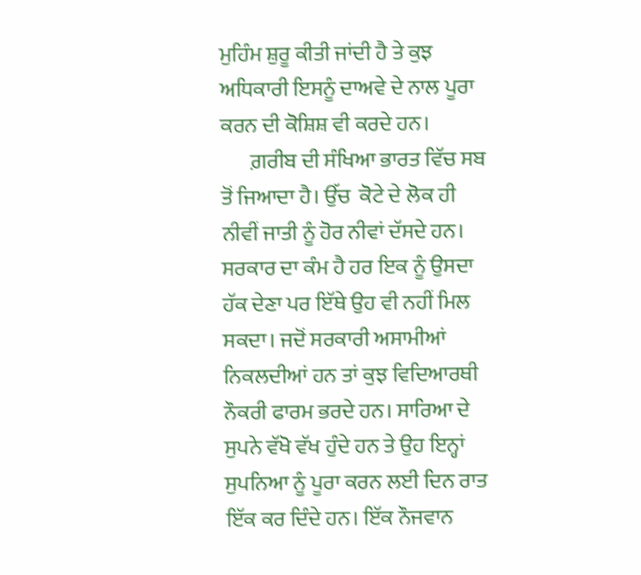ਮੁਹਿੰਮ ਸ਼ੁਰੂ ਕੀਤੀ ਜਾਂਦੀ ਹੈ ਤੇ ਕੁਝ ਅਧਿਕਾਰੀ ਇਸਨੂੰ ਦਾਅਵੇ ਦੇ ਨਾਲ ਪੂਰਾ ਕਰਨ ਦੀ ਕੋਸ਼ਿਸ਼ ਵੀ ਕਰਦੇ ਹਨ।
       ਗ਼ਰੀਬ ਦੀ ਸੰਖਿਆ ਭਾਰਤ ਵਿੱਚ ਸਬ ਤੋਂ ਜਿਆਦਾ ਹੈ। ਉੱਚ  ਕੋਟੇ ਦੇ ਲੋਕ ਹੀ ਨੀਵੀਂ ਜਾਤੀ ਨੂੰ ਹੋਰ ਨੀਵਾਂ ਦੱਸਦੇ ਹਨ। ਸਰਕਾਰ ਦਾ ਕੰਮ ਹੈ ਹਰ ਇਕ ਨੂੰ ਉਸਦਾ ਹੱਕ ਦੇਣਾ ਪਰ ਇੱਥੇ ਉਹ ਵੀ ਨਹੀਂ ਮਿਲ ਸਕਦਾ। ਜਦੋਂ ਸਰਕਾਰੀ ਅਸਾਮੀਆਂ ਨਿਕਲਦੀਆਂ ਹਨ ਤਾਂ ਕੁਝ ਵਿਦਿਆਰਥੀ ਨੌਕਰੀ ਫਾਰਮ ਭਰਦੇ ਹਨ। ਸਾਰਿਆ ਦੇ ਸੁਪਨੇ ਵੱਖੋ ਵੱਖ ਹੁੰਦੇ ਹਨ ਤੇ ਉਹ ਇਨ੍ਹਾਂ ਸੁਪਨਿਆ ਨੂੰ ਪੂਰਾ ਕਰਨ ਲਈ ਦਿਨ ਰਾਤ ਇੱਕ ਕਰ ਦਿੰਦੇ ਹਨ। ਇੱਕ ਨੌਜਵਾਨ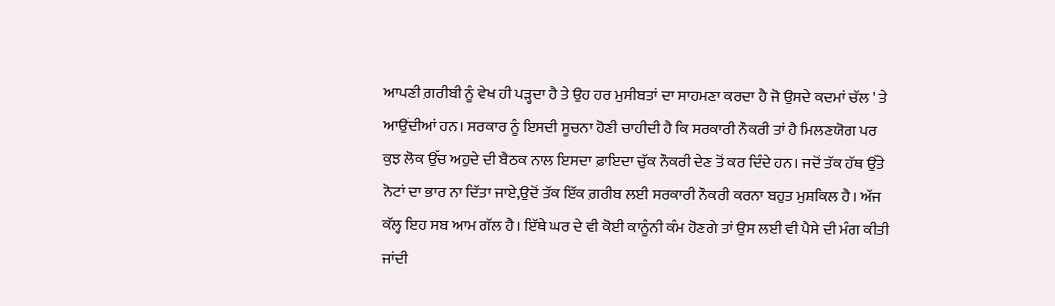ਆਪਣੀ ਗ਼ਰੀਬੀ ਨੂੰ ਵੇਖ ਹੀ ਪੜ੍ਹਦਾ ਹੈ ਤੇ ਉਹ ਹਰ ਮੁਸੀਬਤਾਂ ਦਾ ਸਾਹਮਣਾ ਕਰਦਾ ਹੈ ਜੋ ਉਸਦੇ ਕਦਮਾਂ ਚੱਲ ' ਤੇ ਆਉਂਦੀਆਂ ਹਨ। ਸਰਕਾਰ ਨੂੰ ਇਸਦੀ ਸੂਚਨਾ ਹੋਣੀ ਚਾਹੀਦੀ ਹੈ ਕਿ ਸਰਕਾਰੀ ਨੌਕਰੀ ਤਾਂ ਹੈ ਮਿਲਣਯੋਗ ਪਰ ਕੁਝ ਲੋਕ ਉੱਚ ਅਹੁਦੇ ਦੀ ਬੈਠਕ ਨਾਲ ਇਸਦਾ ਫ਼ਾਇਦਾ ਚੁੱਕ ਨੌਕਰੀ ਦੇਣ ਤੋਂ ਕਰ ਦਿੰਦੇ ਹਨ। ਜਦੋਂ ਤੱਕ ਹੱਥ ਉੱਤੇ ਨੋਟਾਂ ਦਾ ਭਾਰ ਨਾ ਦਿੱਤਾ ਜਾਏ,ਉਦੋਂ ਤੱਕ ਇੱਕ ਗ਼ਰੀਬ ਲਈ ਸਰਕਾਰੀ ਨੌਕਰੀ ਕਰਨਾ ਬਹੁਤ ਮੁਸ਼ਕਿਲ ਹੈ। ਅੱਜ ਕੱਲ੍ਹ ਇਹ ਸਬ ਆਮ ਗੱਲ ਹੈ। ਇੱਥੇ ਘਰ ਦੇ ਵੀ ਕੋਈ ਕਾਨੂੰਨੀ ਕੰਮ ਹੋਣਗੇ ਤਾਂ ਉਸ ਲਈ ਵੀ ਪੈਸੇ ਦੀ ਮੰਗ ਕੀਤੀ ਜਾਂਦੀ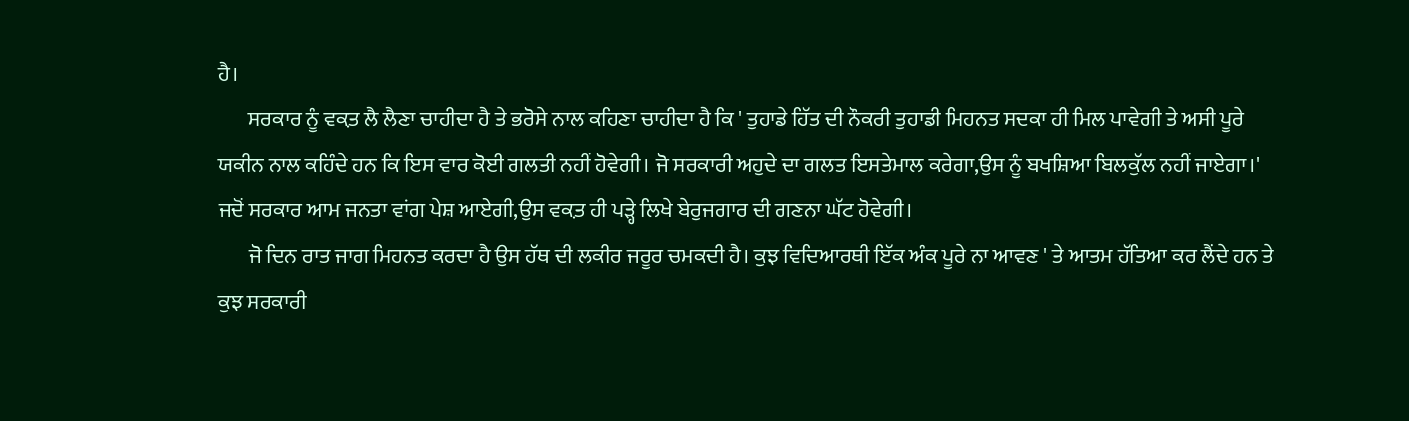ਹੈ।
       ਸਰਕਾਰ ਨੂੰ ਵਕ਼ਤ ਲੈ ਲੈਣਾ ਚਾਹੀਦਾ ਹੈ ਤੇ ਭਰੋਸੇ ਨਾਲ ਕਹਿਣਾ ਚਾਹੀਦਾ ਹੈ ਕਿ ' ਤੁਹਾਡੇ ਹਿੱਤ ਦੀ ਨੌਕਰੀ ਤੁਹਾਡੀ ਮਿਹਨਤ ਸਦਕਾ ਹੀ ਮਿਲ ਪਾਵੇਗੀ ਤੇ ਅਸੀ ਪੂਰੇ ਯਕੀਨ ਨਾਲ ਕਹਿੰਦੇ ਹਨ ਕਿ ਇਸ ਵਾਰ ਕੋਈ ਗਲਤੀ ਨਹੀਂ ਹੋਵੇਗੀ। ਜੋ ਸਰਕਾਰੀ ਅਹੁਦੇ ਦਾ ਗਲਤ ਇਸਤੇਮਾਲ ਕਰੇਗਾ,ਉਸ ਨੂੰ ਬਖਸ਼ਿਆ ਬਿਲਕੁੱਲ ਨਹੀਂ ਜਾਏਗਾ।' ਜਦੋਂ ਸਰਕਾਰ ਆਮ ਜਨਤਾ ਵਾਂਗ ਪੇਸ਼ ਆਏਗੀ,ਉਸ ਵਕ਼ਤ ਹੀ ਪੜ੍ਹੇ ਲਿਖੇ ਬੇਰੁਜਗਾਰ ਦੀ ਗਣਨਾ ਘੱਟ ਹੋਵੇਗੀ।
       ਜੋ ਦਿਨ ਰਾਤ ਜਾਗ ਮਿਹਨਤ ਕਰਦਾ ਹੈ ਉਸ ਹੱਥ ਦੀ ਲਕੀਰ ਜਰੂਰ ਚਮਕਦੀ ਹੈ। ਕੁਝ ਵਿਦਿਆਰਥੀ ਇੱਕ ਅੰਕ ਪੂਰੇ ਨਾ ਆਵਣ ' ਤੇ ਆਤਮ ਹੱਤਿਆ ਕਰ ਲੈਂਦੇ ਹਨ ਤੇ ਕੁਝ ਸਰਕਾਰੀ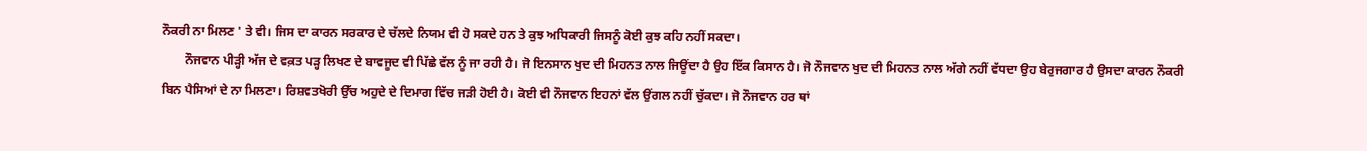ਨੌਕਰੀ ਨਾ ਮਿਲਣ ' ਤੇ ਵੀ। ਜਿਸ ਦਾ ਕਾਰਨ ਸਰਕਾਰ ਦੇ ਚੱਲਦੇ ਨਿਯਮ ਵੀ ਹੋ ਸਕਦੇ ਹਨ ਤੇ ਕੁਝ ਅਧਿਕਾਰੀ ਜਿਸਨੂੰ ਕੋਈ ਕੁਝ ਕਹਿ ਨਹੀਂ ਸਕਦਾ।
       ਨੌਜਵਾਨ ਪੀੜ੍ਹੀ ਅੱਜ ਦੇ ਵਕ਼ਤ ਪੜ੍ਹ ਲਿਖਣ ਦੇ ਬਾਵਜੂਦ ਵੀ ਪਿੱਛੇ ਵੱਲ ਨੂੰ ਜਾ ਰਹੀ ਹੈ। ਜੋ ਇਨਸਾਨ ਖੁਦ ਦੀ ਮਿਹਨਤ ਨਾਲ ਜਿਊਂਦਾ ਹੈ ਉਹ ਇੱਕ ਕਿਸਾਨ ਹੈ। ਜੋ ਨੌਜਵਾਨ ਖੁਦ ਦੀ ਮਿਹਨਤ ਨਾਲ ਅੱਗੇ ਨਹੀਂ ਵੱਧਦਾ ਉਹ ਬੇਰੁਜਗਾਰ ਹੈ ਉਸਦਾ ਕਾਰਨ ਨੌਕਰੀ ਬਿਨ ਪੈਸਿਆਂ ਦੇ ਨਾ ਮਿਲਣਾ। ਰਿਸ਼ਵਤਖੋਰੀ ਉੱਚ ਅਹੁਦੇ ਦੇ ਦਿਮਾਗ ਵਿੱਚ ਜੜੀ ਹੋਈ ਹੈ। ਕੋਈ ਵੀ ਨੌਜਵਾਨ ਇਹਨਾਂ ਵੱਲ ਉਂਗਲ ਨਹੀਂ ਚੁੱਕਦਾ। ਜੋ ਨੌਜਵਾਨ ਹਰ ਥਾਂ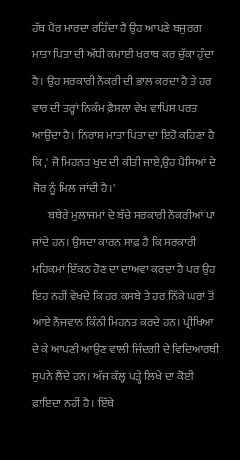ਹੱਥ ਪੈਰ ਮਾਰਦਾ ਰਹਿੰਦਾ ਹੈ ਉਹ ਆਪਣੇ ਬਜੁਰਗ ਮਾਤਾ ਪਿਤਾ ਦੀ ਅੱਧੀ ਕਮਾਈ ਖਰਾਬ ਕਰ ਚੁੱਕਾ ਹੁੰਦਾ ਹੈ। ਉਹ ਸਰਕਾਰੀ ਨੌਕਰੀ ਦੀ ਭਾਲ ਕਰਦਾ ਹੈ ਤੇ ਹਰ ਵਾਰ ਦੀ ਤਰ੍ਹਾਂ ਨਿਕੰਮ ਫ਼ੈਸਲਾ ਵੇਖ ਵਾਪਿਸ ਪਰਤ ਆਉਂਦਾ ਹੈ। ਨਿਰਾਸ਼ ਮਾਤਾ ਪਿਤਾ ਦਾ ਇਹੋ ਕਹਿਣਾ ਹੈ ਕਿ ,' ਜੋ ਮਿਹਨਤ ਖੁਦ ਦੀ ਕੀਤੀ ਜਾਏ,ਉਹ ਪੈਸਿਆਂ ਦੇ ਜੋਰ ਨੂੰ ਮਿਲ ਜਾਂਦੀ ਹੈ।'
       ਬਥੇਰੇ ਮੁਲਾਜਮਾਂ ਦੇ ਬੱਚੇ ਸਰਕਾਰੀ ਨੌਕਰੀਆਂ ਪਾ ਜਾਂਦੇ ਹਨ। ਉਸਦਾ ਕਾਰਨ ਸਾਫ਼ ਹੈ ਕਿ ਸਰਕਾਰੀ ਮਹਿਕਮਾਂ ਇੱਕਠ ਹੋਣ ਦਾ ਦਾਅਵਾ ਕਰਦਾ ਹੈ ਪਰ ਉਹ ਇਹ ਨਹੀਂ ਵੇਖਦੇ ਕਿ ਹਰ ਕਸਬੇ ਤੇ ਹਰ ਨਿੱਕੇ ਘਰਾਂ ਤੋਂ ਆਏ ਨੌਜਵਾਨ ਕਿੰਨੀ ਮਿਹਨਤ ਕਰਦੇ ਹਨ। ਪ੍ਰੀਖਿਆ ਦੇ ਕੇ ਆਪਣੀ ਆਉਣ ਵਾਲੀ ਜਿੰਦਗੀ ਦੇ ਵਿਦਿਆਰਥੀ ਸੁਪਨੇ ਲੈਂਦੇ ਹਨ। ਅੱਜ ਕੱਲ੍ਹ ਪੜ੍ਹੇ ਲਿਖੇ ਦਾ ਕੋਈ ਫ਼ਾਇਦਾ ਨਹੀਂ ਹੈ। ਇੱਥੇ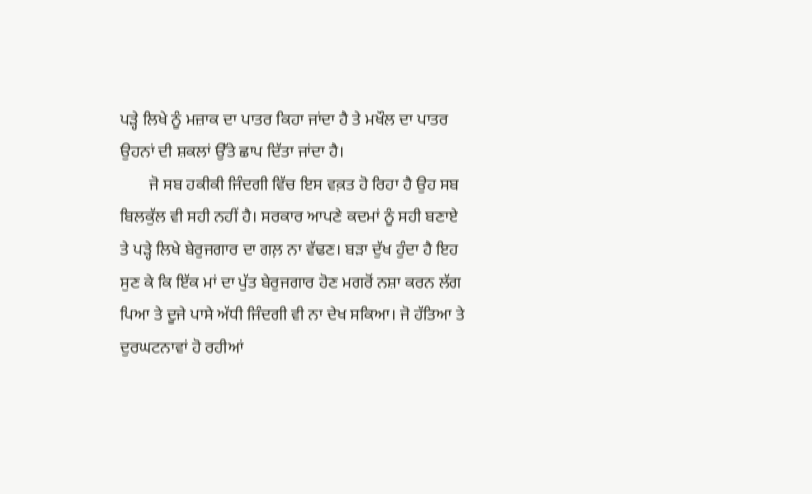ਪੜ੍ਹੇ ਲਿਖੇ ਨੂੰ ਮਜ਼ਾਕ ਦਾ ਪਾਤਰ ਕਿਹਾ ਜਾਂਦਾ ਹੈ ਤੇ ਮਖੌਲ ਦਾ ਪਾਤਰ ਉਹਨਾਂ ਦੀ ਸ਼ਕਲਾਂ ਉੱਤੇ ਛਾਪ ਦਿੱਤਾ ਜਾਂਦਾ ਹੈ।
       ਜੋ ਸਬ ਹਕੀਕੀ ਜਿੰਦਗੀ ਵਿੱਚ ਇਸ ਵਕ਼ਤ ਹੋ ਰਿਹਾ ਹੈ ਉਹ ਸਬ ਬਿਲਕੁੱਲ ਵੀ ਸਹੀ ਨਹੀਂ ਹੈ। ਸਰਕਾਰ ਆਪਣੇ ਕਦਮਾਂ ਨੂੰ ਸਹੀ ਬਣਾਏ ਤੇ ਪੜ੍ਹੇ ਲਿਖੇ ਬੇਰੁਜਗਾਰ ਦਾ ਗਲ਼ ਨਾ ਵੱਢਣ। ਬੜਾ ਦੁੱਖ ਹੁੰਦਾ ਹੈ ਇਹ ਸੁਣ ਕੇ ਕਿ ਇੱਕ ਮਾਂ ਦਾ ਪੁੱਤ ਬੇਰੁਜਗਾਰ ਹੋਣ ਮਗਰੋਂ ਨਸ਼ਾ ਕਰਨ ਲੱਗ ਪਿਆ ਤੇ ਦੂਜੇ ਪਾਸੇ ਅੱਧੀ ਜਿੰਦਗੀ ਵੀ ਨਾ ਦੇਖ ਸਕਿਆ। ਜੋ ਹੱਤਿਆ ਤੇ ਦੁਰਘਟਨਾਵਾਂ ਹੋ ਰਹੀਆਂ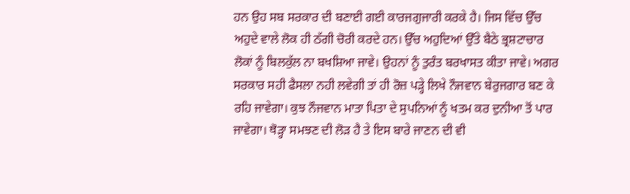ਹਨ ਉਹ ਸਬ ਸਰਕਾਰ ਦੀ ਬਣਾਈ ਗਈ ਕਾਰਜਗੁਜਾਰੀ ਕਰਕੇ ਹੈ। ਜਿਸ ਵਿੱਚ ਉੱਚ ਅਹੁਦੇ ਵਾਲੇ ਲੋਕ ਹੀ ਠੱਗੀ ਚੋਰੀ ਕਰਦੇ ਹਨ। ਉੱਚ ਅਹੁਦਿਆਂ ਉੱਤੇ ਬੈਠੇ ਭ੍ਰਸ਼ਟਾਚਾਰ ਲੋਕਾਂ ਨੂੰ ਬਿਲਕੁੱਲ ਨਾ ਬਖਸ਼ਿਆ ਜਾਵੇ। ਉਹਨਾਂ ਨੂੰ ਤੁਰੰਤ ਬਰਖਾਸਤ ਕੀਤਾ ਜਾਵੇ। ਅਗਰ ਸਰਕਾਰ ਸਹੀ ਫੈਸਲਾ ਨਹੀ ਲਵੇਗੀ ਤਾਂ ਹੀ ਰੋਜ਼ ਪੜ੍ਹੇ ਲਿਖੇ ਨੌਜਵਾਨ ਬੇਰੁਜਗਾਰ ਬਣ ਕੇ ਰਹਿ ਜਾਵੇਗਾ। ਕੁਝ ਨੌਜਵਾਨ ਮਾਤਾ ਪਿਤਾ ਦੇ ਸੁਪਨਿਆਂ ਨੂੰ ਖਤਮ ਕਰ ਦੁਨੀਆ ਤੋਂ ਪਾਰ ਜਾਵੇਗਾ। ਥੋੜ੍ਹਾ ਸਮਝਣ ਦੀ ਲੋੜ ਹੈ ਤੇ ਇਸ ਬਾਰੇ ਜਾਣਨ ਦੀ ਵੀ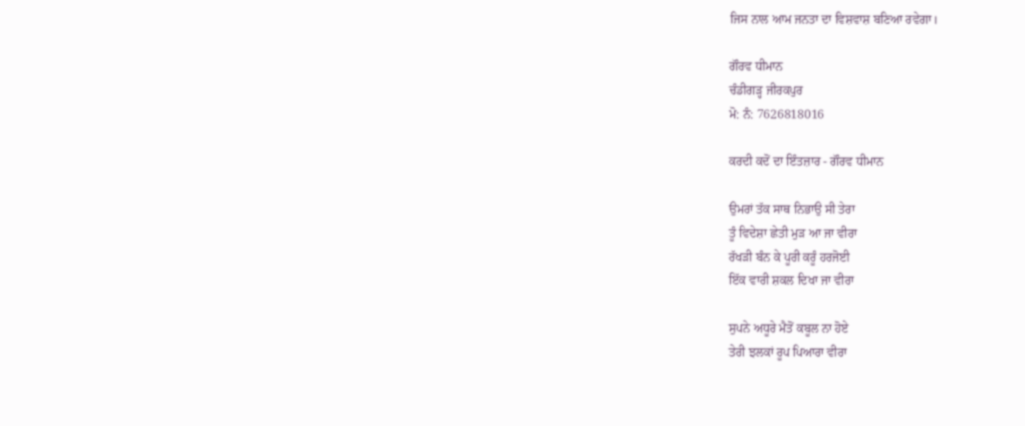ਜਿਸ ਨਾਲ ਆਮ ਜਨਤਾ ਦਾ ਵਿਸ਼ਵਾਸ਼ ਬਣਿਆ ਰਵੇਗਾ।

ਗੌਰਵ ਧੀਮਾਨ
ਚੰਡੀਗੜ੍ਹ ਜੀਰਕਪੁਰ
ਮੋ: ਨੰ: 7626818016

ਕਰਦੀ ਕਦੋਂ ਦਾ ਇੰਤਜ਼ਾਰ - ਗੌਰਵ ਧੀਮਾਨ

ਉਮਰਾਂ ਤੱਕ ਸਾਥ ਨਿਭਾਉ ਸੀ ਤੇਰਾ
ਤੂੰ ਵਿਦੇਸ਼ਾ ਛੇਤੀ ਮੁੜ ਆ ਜਾ ਵੀਰਾ
ਰੱਖੜੀ ਬੰਨ ਕੇ ਪੂਰੀ ਕਰੂੰ ਹਰਜੋਈ
ਇੱਕ ਵਾਰੀ ਸ਼ਕਲ ਦਿਖਾ ਜਾ ਵੀਰਾ

ਸੁਪਨੇ ਅਧੂਰੇ ਮੈਤੋਂ ਕਬੂਲ ਨਾ ਹੋਏ
ਤੇਰੀ ਝਲਕਾਂ ਰੂਪ ਪਿਆਰਾ ਵੀਰਾ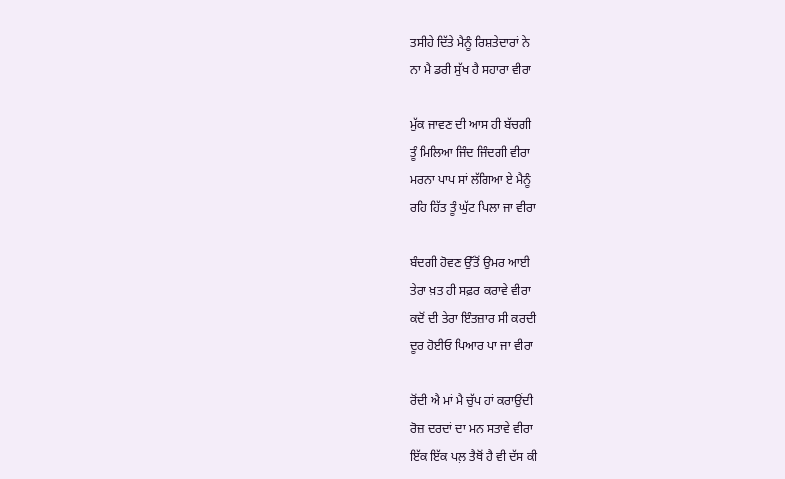ਤਸੀਹੇ ਦਿੱਤੇ ਮੈਨੂੰ ਰਿਸ਼ਤੇਦਾਰਾਂ ਨੇ
ਨਾ ਮੈ ਡਰੀ ਸੁੱਖ ਹੈ ਸਹਾਰਾ ਵੀਰਾ

ਮੁੱਕ ਜਾਵਣ ਦੀ ਆਸ ਹੀ ਬੱਚਗੀ
ਤੂੰ ਮਿਲਿਆ ਜਿੰਦ ਜਿੰਦਗੀ ਵੀਰਾ
ਮਰਨਾ ਪਾਪ ਸਾਂ ਲੱਗਿਆ ਏ ਮੈਨੂੰ
ਰਹਿ ਹਿੱਤ ਤੂੰ ਘੁੱਟ ਪਿਲਾ ਜਾ ਵੀਰਾ

ਬੰਦਗੀ ਹੋਵਣ ਉੱਤੋਂ ਉਮਰ ਆਈ
ਤੇਰਾ ਖ਼ਤ ਹੀ ਸਫ਼ਰ ਕਰਾਵੇ ਵੀਰਾ
ਕਦੋਂ ਦੀ ਤੇਰਾ ਇੰਤਜ਼ਾਰ ਸੀ ਕਰਦੀ
ਦੂਰ ਹੋਈਓ ਪਿਆਰ ਪਾ ਜਾ ਵੀਰਾ

ਰੋਂਦੀ ਐ ਮਾਂ ਮੈ ਚੁੱਪ ਹਾਂ ਕਰਾਉਂਦੀ
ਰੋਜ਼ ਦਰਦਾਂ ਦਾ ਮਨ ਸਤਾਵੇ ਵੀਰਾ
ਇੱਕ ਇੱਕ ਪਲ਼ ਤੈਥੋਂ ਹੈ ਵੀ ਦੱਸ ਕੀ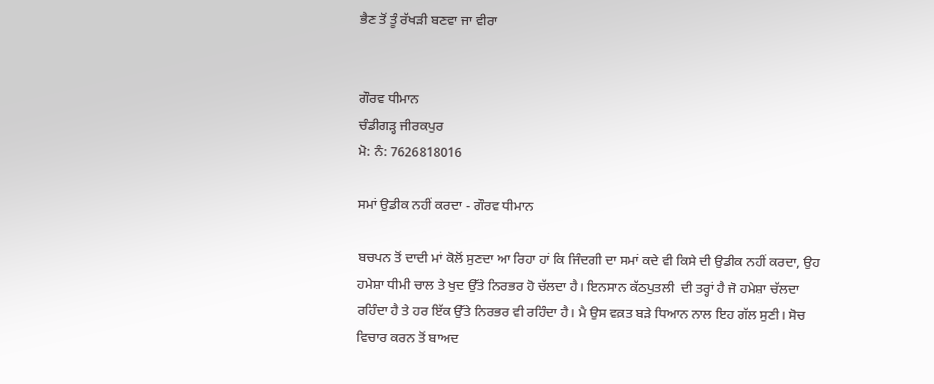ਭੈਣ ਤੋਂ ਤੂੰ ਰੱਖੜੀ ਬਣਵਾ ਜਾ ਵੀਰਾ


ਗੌਰਵ ਧੀਮਾਨ
ਚੰਡੀਗੜ੍ਹ ਜੀਰਕਪੁਰ
ਮੋ: ਨੰ: 7626818016

ਸਮਾਂ ਉਡੀਕ ਨਹੀਂ ਕਰਦਾ - ਗੌਰਵ ਧੀਮਾਨ

ਬਚਪਨ ਤੋਂ ਦਾਦੀ ਮਾਂ ਕੋਲੋਂ ਸੁਣਦਾ ਆ ਰਿਹਾ ਹਾਂ ਕਿ ਜਿੰਦਗੀ ਦਾ ਸਮਾਂ ਕਦੇ ਵੀ ਕਿਸੇ ਦੀ ਉਡੀਕ ਨਹੀਂ ਕਰਦਾ, ਉਹ ਹਮੇਸ਼ਾ ਧੀਮੀ ਚਾਲ ਤੇ ਖੁਦ ਉੱਤੇ ਨਿਰਭਰ ਹੋ ਚੱਲਦਾ ਹੈ। ਇਨਸਾਨ ਕੱਠਪੁਤਲੀ  ਦੀ ਤਰ੍ਹਾਂ ਹੈ ਜੋ ਹਮੇਸ਼ਾ ਚੱਲਦਾ ਰਹਿੰਦਾ ਹੈ ਤੇ ਹਰ ਇੱਕ ਉੱਤੇ ਨਿਰਭਰ ਵੀ ਰਹਿੰਦਾ ਹੈ। ਮੈ ਉਸ ਵਕ਼ਤ ਬੜੇ ਧਿਆਨ ਨਾਲ ਇਹ ਗੱਲ ਸੁਣੀ। ਸੋਚ ਵਿਚਾਰ ਕਰਨ ਤੋਂ ਬਾਅਦ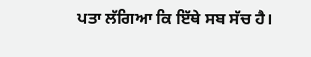ਪਤਾ ਲੱਗਿਆ ਕਿ ਇੱਥੇ ਸਬ ਸੱਚ ਹੈ।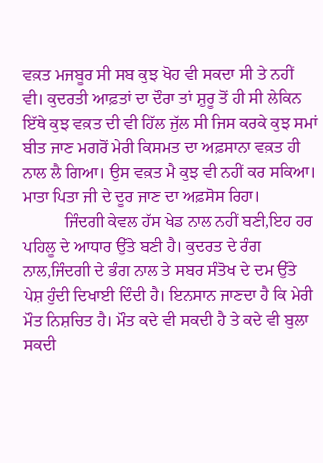ਵਕ਼ਤ ਮਜਬੂਰ ਸੀ ਸਬ ਕੁਝ ਖੋਹ ਵੀ ਸਕਦਾ ਸੀ ਤੇ ਨਹੀਂ ਵੀ। ਕੁਦਰਤੀ ਆਫ਼ਤਾਂ ਦਾ ਦੌਰਾ ਤਾਂ ਸ਼ੁਰੂ ਤੋਂ ਹੀ ਸੀ ਲੇਕਿਨ ਇੱਥੇ ਕੁਝ ਵਕ਼ਤ ਦੀ ਵੀ ਹਿੱਲ ਜੁੱਲ ਸੀ ਜਿਸ ਕਰਕੇ ਕੁਝ ਸਮਾਂ ਬੀਤ ਜਾਣ ਮਗਰੋਂ ਮੇਰੀ ਕਿਸਮਤ ਦਾ ਅਫ਼ਸਾਨਾ ਵਕ਼ਤ ਹੀ ਨਾਲ ਲੈ ਗਿਆ। ਉਸ ਵਕ਼ਤ ਮੈ ਕੁਝ ਵੀ ਨਹੀਂ ਕਰ ਸਕਿਆ। ਮਾਤਾ ਪਿਤਾ ਜੀ ਦੇ ਦੂਰ ਜਾਣ ਦਾ ਅਫ਼ਸੋਸ ਰਿਹਾ।
          ਜਿੰਦਗੀ ਕੇਵਲ ਹੱਸ ਖੇਡ ਨਾਲ ਨਹੀਂ ਬਣੀ,ਇਹ ਹਰ ਪਹਿਲੂ ਦੇ ਆਧਾਰ ਉੱਤੇ ਬਣੀ ਹੈ। ਕੁਦਰਤ ਦੇ ਰੰਗ ਨਾਲ,ਜਿੰਦਗੀ ਦੇ ਭੰਗ ਨਾਲ ਤੇ ਸਬਰ ਸੰਤੋਖ ਦੇ ਦਮ ਉੱਤੇ ਪੇਸ਼ ਹੁੰਦੀ ਦਿਖਾਈ ਦਿੰਦੀ ਹੈ। ਇਨਸਾਨ ਜਾਣਦਾ ਹੈ ਕਿ ਮੇਰੀ ਮੌਤ ਨਿਸ਼ਚਿਤ ਹੈ। ਮੌਤ ਕਦੇ ਵੀ ਸਕਦੀ ਹੈ ਤੇ ਕਦੇ ਵੀ ਬੁਲਾ ਸਕਦੀ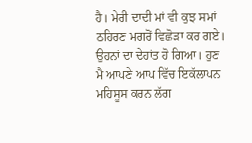ਹੈ। ਮੇਰੀ ਦਾਦੀ ਮਾਂ ਵੀ ਕੁਝ ਸਮਾਂ ਠਹਿਰਣ ਮਗਰੋਂ ਵਿਛੋੜਾ ਕਰ ਗਏ। ਉਹਨਾਂ ਦਾ ਦੇਹਾਂਤ ਹੋ ਗਿਆ। ਹੁਣ ਮੈ ਆਪਣੇ ਆਪ ਵਿੱਚ ਇਕੱਲਾਪਨ ਮਹਿਸੂਸ ਕਰਨ ਲੱਗ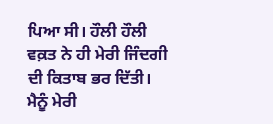ਪਿਆ ਸੀ। ਹੌਲੀ ਹੌਲੀ ਵਕ਼ਤ ਨੇ ਹੀ ਮੇਰੀ ਜਿੰਦਗੀ ਦੀ ਕਿਤਾਬ ਭਰ ਦਿੱਤੀ। ਮੈਨੂੰ ਮੇਰੀ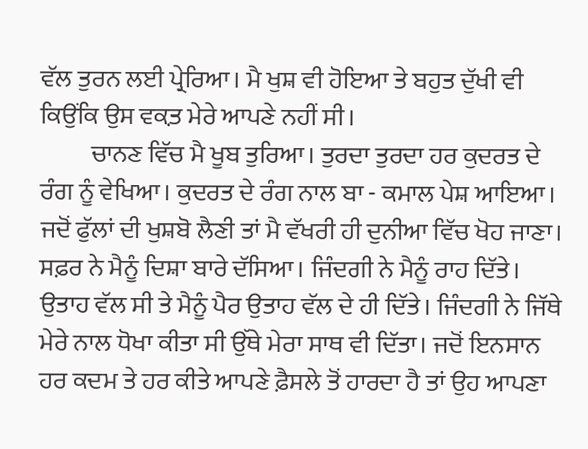ਵੱਲ ਤੁਰਨ ਲਈ ਪ੍ਰੇਰਿਆ। ਮੈ ਖੁਸ਼ ਵੀ ਹੋਇਆ ਤੇ ਬਹੁਤ ਦੁੱਖੀ ਵੀ ਕਿਉਂਕਿ ਉਸ ਵਕ਼ਤ ਮੇਰੇ ਆਪਣੇ ਨਹੀਂ ਸੀ।
          ਚਾਨਣ ਵਿੱਚ ਮੈ ਖੂਬ ਤੁਰਿਆ। ਤੁਰਦਾ ਤੁਰਦਾ ਹਰ ਕੁਦਰਤ ਦੇ ਰੰਗ ਨੂੰ ਵੇਖਿਆ। ਕੁਦਰਤ ਦੇ ਰੰਗ ਨਾਲ ਬਾ - ਕਮਾਲ ਪੇਸ਼ ਆਇਆ। ਜਦੋਂ ਫੁੱਲਾਂ ਦੀ ਖੁਸ਼ਬੋ ਲੈਣੀ ਤਾਂ ਮੈ ਵੱਖਰੀ ਹੀ ਦੁਨੀਆ ਵਿੱਚ ਖੋਹ ਜਾਣਾ। ਸਫ਼ਰ ਨੇ ਮੈਨੂੰ ਦਿਸ਼ਾ ਬਾਰੇ ਦੱਸਿਆ। ਜਿੰਦਗੀ ਨੇ ਮੈਨੂੰ ਰਾਹ ਦਿੱਤੇ। ਉਤਾਹ ਵੱਲ ਸੀ ਤੇ ਮੈਨੂੰ ਪੈਰ ਉਤਾਹ ਵੱਲ ਦੇ ਹੀ ਦਿੱਤੇ। ਜਿੰਦਗੀ ਨੇ ਜਿੱਥੇ ਮੇਰੇ ਨਾਲ ਧੋਖਾ ਕੀਤਾ ਸੀ ਉੱਥੇ ਮੇਰਾ ਸਾਥ ਵੀ ਦਿੱਤਾ। ਜਦੋਂ ਇਨਸਾਨ ਹਰ ਕਦਮ ਤੇ ਹਰ ਕੀਤੇ ਆਪਣੇ ਫ਼ੈਸਲੇ ਤੋਂ ਹਾਰਦਾ ਹੈ ਤਾਂ ਉਹ ਆਪਣਾ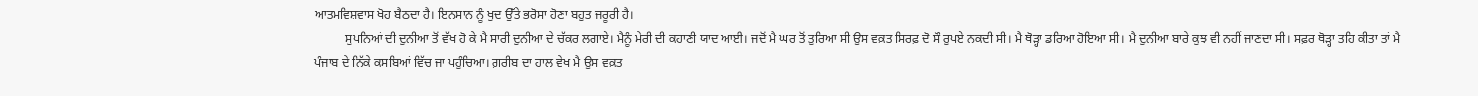ਆਤਮਵਿਸ਼ਵਾਸ ਖੋਹ ਬੈਠਦਾ ਹੈ। ਇਨਸਾਨ ਨੂੰ ਖੁਦ ਉੱਤੇ ਭਰੋਸਾ ਹੋਣਾ ਬਹੁਤ ਜਰੂਰੀ ਹੈ।
          ਸੁਪਨਿਆਂ ਦੀ ਦੁਨੀਆ ਤੋਂ ਵੱਖ ਹੋ ਕੇ ਮੈ ਸਾਰੀ ਦੁਨੀਆ ਦੇ ਚੱਕਰ ਲਗਾਏ। ਮੈਨੂੰ ਮੇਰੀ ਦੀ ਕਹਾਣੀ ਯਾਦ ਆਈ। ਜਦੋਂ ਮੈ ਘਰ ਤੋਂ ਤੁਰਿਆ ਸੀ ਉਸ ਵਕ਼ਤ ਸਿਰਫ਼ ਦੋ ਸੌ ਰੁਪਏ ਨਕਦੀ ਸੀ। ਮੈ ਥੋੜ੍ਹਾ ਡਰਿਆ ਹੋਇਆ ਸੀ। ਮੈ ਦੁਨੀਆ ਬਾਰੇ ਕੁਝ ਵੀ ਨਹੀਂ ਜਾਣਦਾ ਸੀ। ਸਫ਼ਰ ਥੋੜ੍ਹਾ ਤਹਿ ਕੀਤਾ ਤਾਂ ਮੈ ਪੰਜਾਬ ਦੇ ਨਿੱਕੇ ਕਸਬਿਆਂ ਵਿੱਚ ਜਾ ਪਹੁੰਚਿਆ। ਗ਼ਰੀਬ ਦਾ ਹਾਲ ਵੇਖ ਮੈ ਉਸ ਵਕ਼ਤ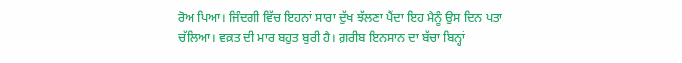ਰੋਅ ਪਿਆ। ਜਿੰਦਗੀ ਵਿੱਚ ਇਹਨਾਂ ਸਾਰਾ ਦੁੱਖ ਝੱਲਣਾ ਪੈਂਦਾ ਇਹ ਮੈਨੂੰ ਉਸ ਦਿਨ ਪਤਾ ਚੱਲਿਆ। ਵਕ਼ਤ ਦੀ ਮਾਰ ਬਹੁਤ ਬੁਰੀ ਹੈ। ਗ਼ਰੀਬ ਇਨਸਾਨ ਦਾ ਬੱਚਾ ਬਿਨ੍ਹਾਂ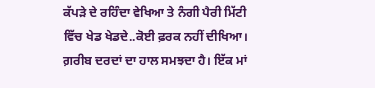ਕੱਪੜੇ ਦੇ ਰਹਿੰਦਾ ਵੇਖਿਆ ਤੇ ਨੰਗੀ ਪੈਰੀ ਮਿੱਟੀ ਵਿੱਚ ਖੇਡ ਖੇਡਦੇ..ਕੋਈ ਫ਼ਰਕ ਨਹੀਂ ਦੀਖਿਆ। ਗ਼ਰੀਬ ਦਰਦਾਂ ਦਾ ਹਾਲ ਸਮਝਦਾ ਹੈ। ਇੱਕ ਮਾਂ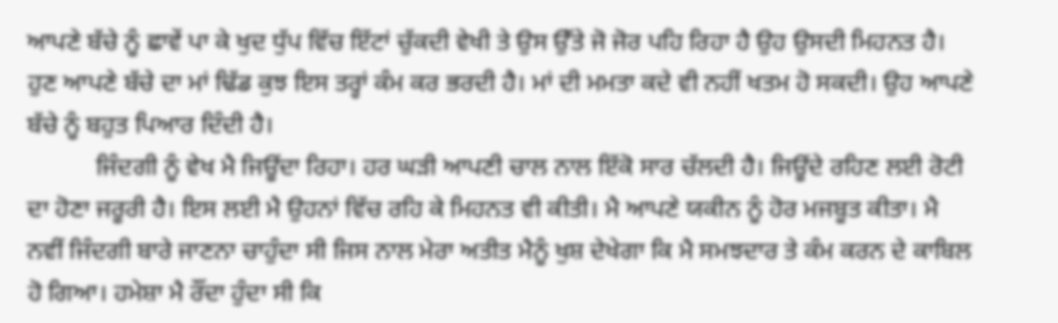ਆਪਣੇ ਬੱਚੇ ਨੂੰ ਛਾਵੇਂ ਪਾ ਕੇ ਖੁਦ ਧੁੱਪ ਵਿੱਚ ਇੱਟਾਂ ਚੁੱਕਦੀ ਵੇਖੀ ਤੇ ਉਸ ਉੱਤੇ ਜੋ ਜੋਰ ਪਹਿ ਰਿਹਾ ਹੈ ਉਹ ਉਸਦੀ ਮਿਹਨਤ ਹੈ। ਹੁਣ ਆਪਣੇ ਬੱਚੇ ਦਾ ਮਾਂ ਢਿੱਡ ਕੁਝ ਇਸ ਤਰ੍ਹਾਂ ਕੰਮ ਕਰ ਭਰਦੀ ਹੈ। ਮਾਂ ਦੀ ਮਮਤਾ ਕਦੇ ਵੀ ਨਹੀਂ ਖਤਮ ਹੋ ਸਕਦੀ। ਉਹ ਆਪਣੇ ਬੱਚੇ ਨੂੰ ਬਹੁਤ ਪਿਆਰ ਦਿੰਦੀ ਹੈ।
           ਜਿੰਦਗੀ ਨੂੰ ਵੇਖ ਮੈ ਜਿਊਂਦਾ ਰਿਹਾ। ਹਰ ਘੜੀ ਆਪਣੀ ਚਾਲ ਨਾਲ ਇੱਕੋ ਸਾਰ ਚੱਲਦੀ ਹੈ। ਜਿਊਂਦੇ ਰਹਿਣ ਲਈ ਰੋਟੀ ਦਾ ਹੋਣਾ ਜਰੂਰੀ ਹੈ। ਇਸ ਲਈ ਮੈ ਉਹਨਾਂ ਵਿੱਚ ਰਹਿ ਕੇ ਮਿਹਨਤ ਵੀ ਕੀਤੀ। ਮੈ ਆਪਣੇ ਯਕੀਨ ਨੂੰ ਹੋਰ ਮਜਬੂਤ ਕੀਤਾ। ਮੈ ਨਵੀਂ ਜਿੰਦਗੀ ਬਾਰੇ ਜਾਣਨਾ ਚਾਹੁੰਦਾ ਸੀ ਜਿਸ ਨਾਲ ਮੇਰਾ ਅਤੀਤ ਮੈਨੂੰ ਖੁਸ਼ ਦੇਖੇਗਾ ਕਿ ਮੈ ਸਮਝਦਾਰ ਤੇ ਕੰਮ ਕਰਨ ਦੇ ਕਾਬਿਲ ਹੋ ਗਿਆ। ਹਮੇਸ਼ਾ ਮੈ ਰੌਂਦਾ ਹੁੰਦਾ ਸੀ ਕਿ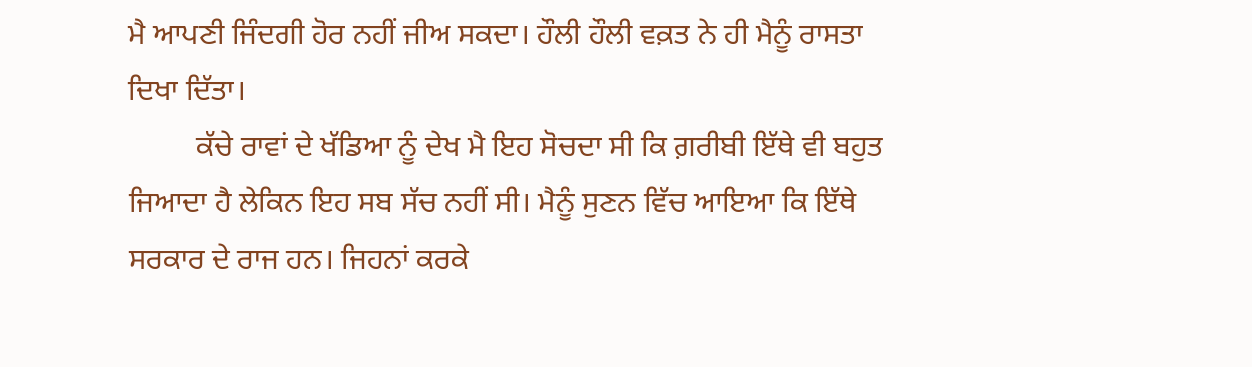ਮੈ ਆਪਣੀ ਜਿੰਦਗੀ ਹੋਰ ਨਹੀਂ ਜੀਅ ਸਕਦਾ। ਹੌਲੀ ਹੌਲੀ ਵਕ਼ਤ ਨੇ ਹੀ ਮੈਨੂੰ ਰਾਸਤਾ ਦਿਖਾ ਦਿੱਤਾ।
         ਕੱਚੇ ਰਾਵਾਂ ਦੇ ਖੱਡਿਆ ਨੂੰ ਦੇਖ ਮੈ ਇਹ ਸੋਚਦਾ ਸੀ ਕਿ ਗ਼ਰੀਬੀ ਇੱਥੇ ਵੀ ਬਹੁਤ ਜਿਆਦਾ ਹੈ ਲੇਕਿਨ ਇਹ ਸਬ ਸੱਚ ਨਹੀਂ ਸੀ। ਮੈਨੂੰ ਸੁਣਨ ਵਿੱਚ ਆਇਆ ਕਿ ਇੱਥੇ ਸਰਕਾਰ ਦੇ ਰਾਜ ਹਨ। ਜਿਹਨਾਂ ਕਰਕੇ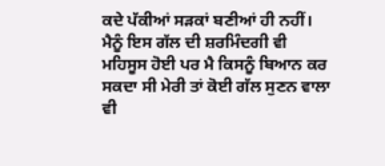ਕਦੇ ਪੱਕੀਆਂ ਸੜਕਾਂ ਬਣੀਆਂ ਹੀ ਨਹੀਂ। ਮੈਨੂੰ ਇਸ ਗੱਲ ਦੀ ਸ਼ਰਮਿੰਦਗੀ ਵੀ ਮਹਿਸੂਸ ਹੋਈ ਪਰ ਮੈ ਕਿਸਨੂੰ ਬਿਆਨ ਕਰ ਸਕਦਾ ਸੀ ਮੇਰੀ ਤਾਂ ਕੋਈ ਗੱਲ ਸੁਣਨ ਵਾਲਾ ਵੀ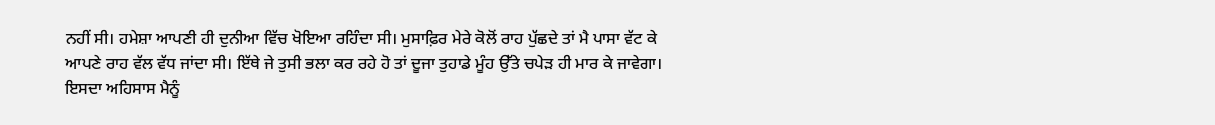ਨਹੀਂ ਸੀ। ਹਮੇਸ਼ਾ ਆਪਣੀ ਹੀ ਦੁਨੀਆ ਵਿੱਚ ਖੋਇਆ ਰਹਿੰਦਾ ਸੀ। ਮੁਸਾਫ਼ਿਰ ਮੇਰੇ ਕੋਲੋਂ ਰਾਹ ਪੁੱਛਦੇ ਤਾਂ ਮੈ ਪਾਸਾ ਵੱਟ ਕੇ ਆਪਣੇ ਰਾਹ ਵੱਲ ਵੱਧ ਜਾਂਦਾ ਸੀ। ਇੱਥੇ ਜੇ ਤੁਸੀ ਭਲਾ ਕਰ ਰਹੇ ਹੋ ਤਾਂ ਦੂਜਾ ਤੁਹਾਡੇ ਮੂੰਹ ਉੱਤੇ ਚਪੇੜ ਹੀ ਮਾਰ ਕੇ ਜਾਵੇਗਾ। ਇਸਦਾ ਅਹਿਸਾਸ ਮੈਨੂੰ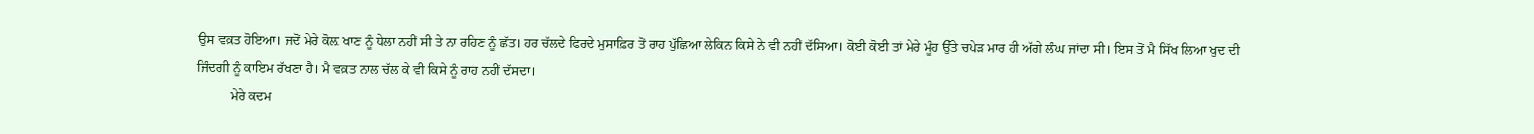ਉਸ ਵਕ਼ਤ ਹੋਇਆ। ਜਦੋਂ ਮੇਰੇ ਕੋਲ਼ ਖਾਣ ਨੂੰ ਧੇਲਾ ਨਹੀਂ ਸੀ ਤੇ ਨਾ ਰਹਿਣ ਨੂੰ ਛੱਤ। ਹਰ ਚੱਲਦੇ ਫਿਰਦੇ ਮੁਸਾਫ਼ਿਰ ਤੋਂ ਰਾਹ ਪੁੱਛਿਆ ਲੇਕਿਨ ਕਿਸੇ ਨੇ ਵੀ ਨਹੀਂ ਦੱਸਿਆ। ਕੋਈ ਕੋਈ ਤਾਂ ਮੇਰੇ ਮੂੰਹ ਉੱਤੇ ਚਪੇੜ ਮਾਰ ਹੀ ਅੱਗੇ ਲੰਘ ਜਾਂਦਾ ਸੀ। ਇਸ ਤੋਂ ਮੈ ਸਿੱਖ ਲਿਆ ਖੁਦ ਦੀ ਜਿੰਦਗੀ ਨੂੰ ਕਾਇਮ ਰੱਖਣਾ ਹੈ। ਮੈ ਵਕ਼ਤ ਨਾਲ ਚੱਲ ਕੇ ਵੀ ਕਿਸੇ ਨੂੰ ਰਾਹ ਨਹੀਂ ਦੱਸਦਾ।
          ਮੇਰੇ ਕਦਮ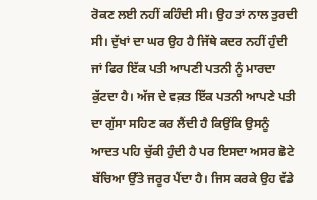ਰੋਕਣ ਲਈ ਨਹੀਂ ਕਹਿੰਦੀ ਸੀ। ਉਹ ਤਾਂ ਨਾਲ ਤੁਰਦੀ ਸੀ। ਦੁੱਖਾਂ ਦਾ ਘਰ ਉਹ ਹੈ ਜਿੱਥੇ ਕਦਰ ਨਹੀਂ ਹੁੰਦੀ ਜਾਂ ਫਿਰ ਇੱਕ ਪਤੀ ਆਪਣੀ ਪਤਨੀ ਨੂੰ ਮਾਰਦਾ ਕੁੱਟਦਾ ਹੈ। ਅੱਜ ਦੇ ਵਕ਼ਤ ਇੱਕ ਪਤਨੀ ਆਪਣੇ ਪਤੀ ਦਾ ਗੁੱਸਾ ਸਹਿਣ ਕਰ ਲੈਂਦੀ ਹੈ ਕਿਉਂਕਿ ਉਸਨੂੰ ਆਦਤ ਪਹਿ ਚੁੱਕੀ ਹੁੰਦੀ ਹੈ ਪਰ ਇਸਦਾ ਅਸਰ ਛੋਟੇ ਬੱਚਿਆ ਉੱਤੇ ਜਰੂਰ ਪੈਂਦਾ ਹੈ। ਜਿਸ ਕਰਕੇ ਉਹ ਵੱਡੇ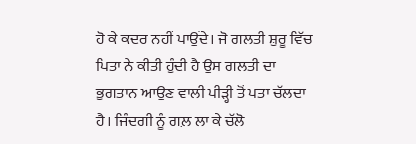ਹੋ ਕੇ ਕਦਰ ਨਹੀਂ ਪਾਉਂਦੇ। ਜੋ ਗਲਤੀ ਸ਼ੁਰੂ ਵਿੱਚ ਪਿਤਾ ਨੇ ਕੀਤੀ ਹੁੰਦੀ ਹੈ ਉਸ ਗਲਤੀ ਦਾ ਭੁਗਤਾਨ ਆਉਣ ਵਾਲੀ ਪੀੜ੍ਹੀ ਤੋਂ ਪਤਾ ਚੱਲਦਾ ਹੈ। ਜਿੰਦਗੀ ਨੂੰ ਗਲ਼ ਲਾ ਕੇ ਚੱਲੋ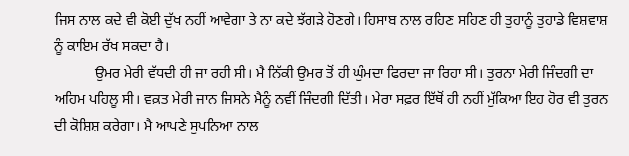ਜਿਸ ਨਾਲ ਕਦੇ ਵੀ ਕੋਈ ਦੁੱਖ ਨਹੀਂ ਆਵੇਗਾ ਤੇ ਨਾ ਕਦੇ ਝੱਗੜੇ ਹੋਣਗੇ। ਹਿਸਾਬ ਨਾਲ ਰਹਿਣ ਸਹਿਣ ਹੀ ਤੁਹਾਨੂੰ ਤੁਹਾਡੇ ਵਿਸ਼ਵਾਸ਼ ਨੂੰ ਕਾਇਮ ਰੱਖ ਸਕਦਾ ਹੈ।
           ਉਮਰ ਮੇਰੀ ਵੱਧਦੀ ਹੀ ਜਾ ਰਹੀ ਸੀ। ਮੈ ਨਿੱਕੀ ਉਮਰ ਤੋਂ ਹੀ ਘੁੰਮਦਾ ਫਿਰਦਾ ਜਾ ਰਿਹਾ ਸੀ। ਤੁਰਨਾ ਮੇਰੀ ਜਿੰਦਗੀ ਦਾ ਅਹਿਮ ਪਹਿਲੂ ਸੀ। ਵਕ਼ਤ ਮੇਰੀ ਜਾਨ ਜਿਸਨੇ ਮੈਨੂੰ ਨਵੀਂ ਜਿੰਦਗੀ ਦਿੱਤੀ। ਮੇਰਾ ਸਫ਼ਰ ਇੱਥੋਂ ਹੀ ਨਹੀਂ ਮੁੱਕਿਆ ਇਹ ਹੋਰ ਵੀ ਤੁਰਨ ਦੀ ਕੋਸ਼ਿਸ਼ ਕਰੇਗਾ। ਮੈ ਆਪਣੇ ਸੁਪਨਿਆ ਨਾਲ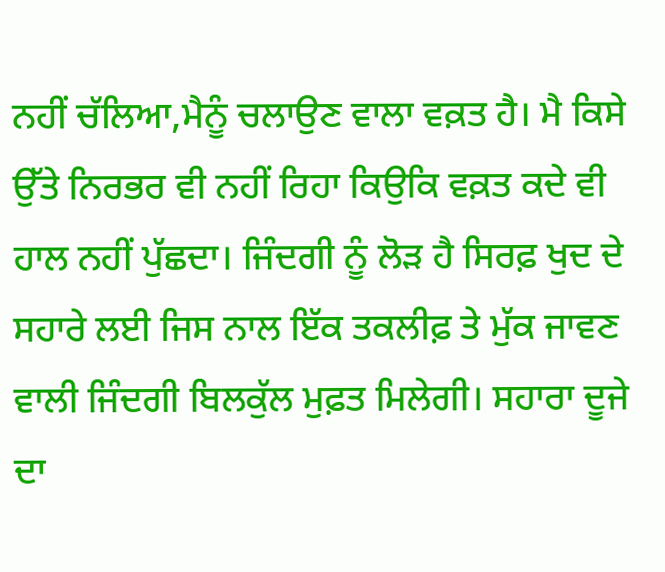ਨਹੀਂ ਚੱਲਿਆ,ਮੈਨੂੰ ਚਲਾਉਣ ਵਾਲਾ ਵਕ਼ਤ ਹੈ। ਮੈ ਕਿਸੇ ਉੱਤੇ ਨਿਰਭਰ ਵੀ ਨਹੀਂ ਰਿਹਾ ਕਿਉਕਿ ਵਕ਼ਤ ਕਦੇ ਵੀ ਹਾਲ ਨਹੀਂ ਪੁੱਛਦਾ। ਜਿੰਦਗੀ ਨੂੰ ਲੋੜ ਹੈ ਸਿਰਫ਼ ਖੁਦ ਦੇ ਸਹਾਰੇ ਲਈ ਜਿਸ ਨਾਲ ਇੱਕ ਤਕਲੀਫ਼ ਤੇ ਮੁੱਕ ਜਾਵਣ ਵਾਲੀ ਜਿੰਦਗੀ ਬਿਲਕੁੱਲ ਮੁਫ਼ਤ ਮਿਲੇਗੀ। ਸਹਾਰਾ ਦੂਜੇ ਦਾ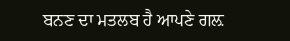ਬਨਣ ਦਾ ਮਤਲਬ ਹੈ ਆਪਣੇ ਗਲ਼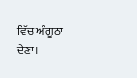ਵਿੱਚ ਅੰਗੂਠਾ ਦੇਣਾ।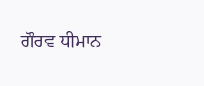ਗੌਰਵ ਧੀਮਾਨ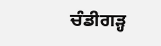ਚੰਡੀਗੜ੍ਹ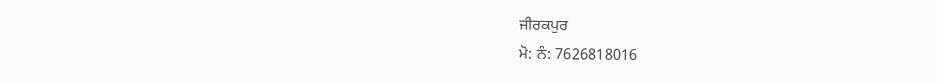ਜੀਰਕਪੁਰ
ਮੋ: ਨੰ: 7626818016